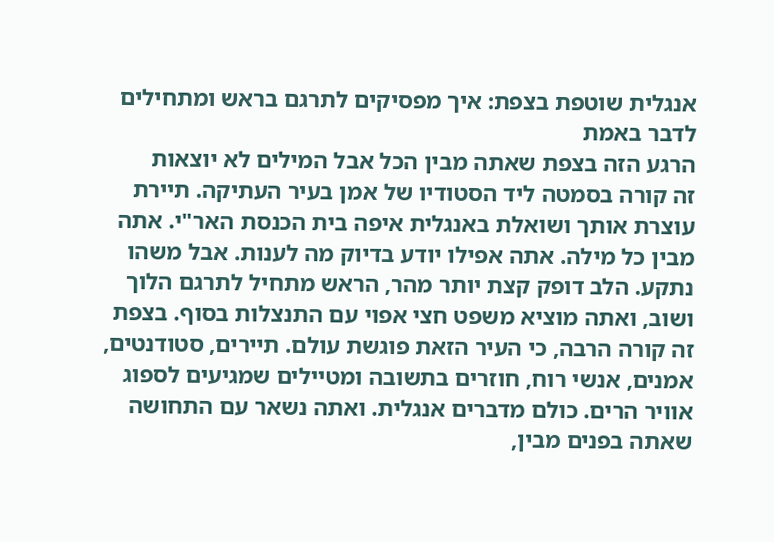אנגלית שוטפת בצפת: איך מפסיקים לתרגם בראש ומתחילים לדבר באמת
הרגע הזה בצפת שאתה מבין הכל אבל המילים לא יוצאות
זה קורה בסמטה ליד הסטודיו של אמן בעיר העתיקה. תיירת עוצרת אותך ושואלת באנגלית איפה בית הכנסת האר"י. אתה מבין כל מילה. אתה אפילו יודע בדיוק מה לענות. אבל משהו נתקע. הלב דופק קצת יותר מהר, הראש מתחיל לתרגם הלוך ושוב, ואתה מוציא משפט חצי אפוי עם התנצלות בסוף. בצפת זה קורה הרבה, כי העיר הזאת פוגשת עולם. תיירים, סטודנטים, אמנים, אנשי רוח, חוזרים בתשובה ומטיילים שמגיעים לספוג אוויר הרים. כולם מדברים אנגלית. ואתה נשאר עם התחושה שאתה בפנים מבין,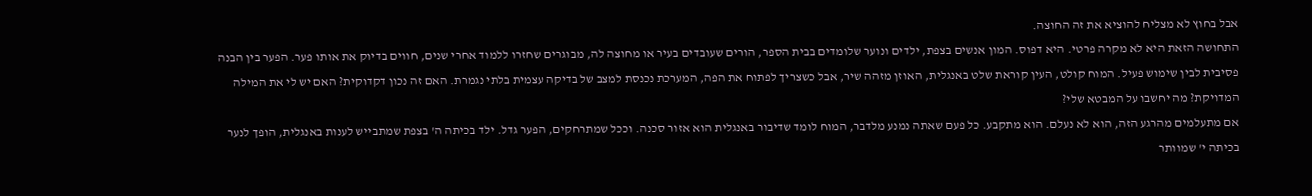אבל בחוץ לא מצליח להוציא את זה החוצה.
התחושה הזאת היא לא מקרה פרטי. היא דפוס. המון אנשים בצפת, ילדים ונוער שלומדים בבית הספר, הורים שעובדים בעיר או מחוצה לה, מבוגרים שחזרו ללמוד אחרי שנים, חווים בדיוק את אותו פער. הפער בין הבנה פסיבית לבין שימוש פעיל. המוח קולט, העין קוראת שלט באנגלית, האוזן מזהה שיר, אבל כשצריך לפתוח את הפה, המערכת נכנסת למצב של בדיקה עצמית בלתי נגמרת. האם זה נכון דקדוקית? האם יש לי את המילה המדויקת? מה יחשבו על המבטא שלי?
אם מתעלמים מהרגע הזה, הוא לא נעלם. הוא מתקבע. כל פעם שאתה נמנע מלדבר, המוח לומד שדיבור באנגלית הוא אזור סכנה. וככל שמתרחקים, הפער גדל. ילד בכיתה ה' בצפת שמתבייש לענות באנגלית, הופך לנער בכיתה י' שמוותר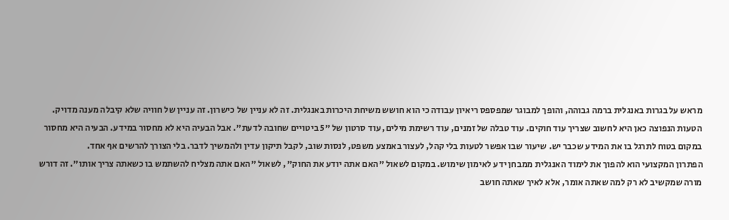מראש על בגרות באנגלית ברמה גבוהה, והופך למבוגר שמפספס ריאיון עבודה כי הוא חושש משיחת היכרות באנגלית. זה לא עניין של כישרון. זה עניין של חוויה שלא קיבלה מענה מדויק.
הטעות הנפוצה כאן היא לחשוב שצריך עוד חוקים. עוד טבלה של זמנים, עוד רשימת מילים, עוד סרטון של "5 ביטויים שחובה לדעת". אבל הבעיה היא לא מחסור במידע. הבעיה היא מחסור במקום בטוח לתרגל בו את המידע שכבר יש. שיעור שבו אפשר לטעות בלי קהל, לעצור באמצע משפט, לנסות שוב, לקבל תיקון עדין ולהמשיך לדבר. בלי הצורך להרשים אף אחד.
הפתרון המקצועי הוא להפוך את לימוד האנגלית ממבחן ידע לאימון שימוש. במקום לשאול "האם אתה יודע את החוק", לשאול "האם אתה מצליח להשתמש בו כשאתה צריך אותו". זה דורש מורה שמקשיב לא רק למה שאתה אומר, אלא לאיך שאתה חושב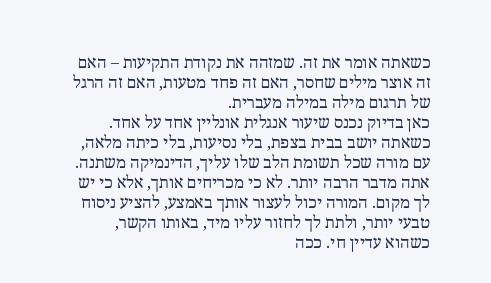כשאתה אומר את זה. שמזהה את נקודת התקיעות – האם זה אוצר מילים שחסר, האם זה פחד מטעות, האם זה הרגל של תרגום מילה במילה מעברית.
כאן בדיוק נכנס שיעור אנגלית אונליין אחד על אחד. כשאתה יושב בבית בצפת, בלי נסיעות, בלי כיתה מלאה, עם מורה שכל תשומת הלב שלו עליך, הדינמיקה משתנה. אתה מדבר הרבה יותר. לא כי מכריחים אותך, אלא כי יש לך מקום. המורה יכול לעצור אותך באמצע, להציע ניסוח טבעי יותר, ולתת לך לחזור עליו מיד, באותו הקשר, כשהוא עדיין חי. ככה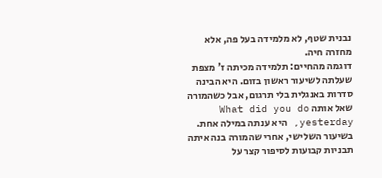נבנית שטף, לא מלמידה בעל פה, אלא מחזרה חיה.
דוגמה מהחיים: תלמידה מכיתה ז' מצפת שעלתה לשיעור ראשון בזום. היא הבינה סדרות באנגלית בלי תרגום, אבל כשהמורה שאל אותה What did you do yesterday, היא ענתה במילה אחת. בשיעור השלישי, אחרי שהמורה בנה איתה תבניות קבועות לסיפור קצר על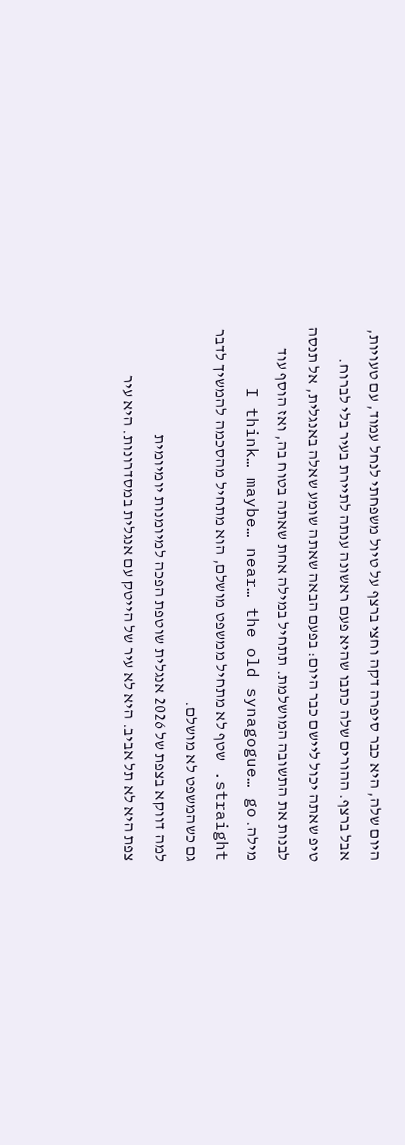היום שלה, היא כבר סיפרה דקה וחצי ברצף על טיול משפחתי לנחל עמוד, עם טעויות, אבל ברצף. ההורים שלה כתבו שהיא פעם ראשונה ענתה לתיירת בעיר בלי לברוח.
טיפ שאתה יכול ליישם כבר היום: בפעם הבאה שאתה שומע שאלה באנגלית, אל תנסה לבנות את התשובה המושלמת. תתחיל במילה אחת שאתה בטוח בה, ואז הוסף עוד מילה. I think… maybe… near… the old synagogue… go straight. שטף לא מתחיל ממשפט מושלם, הוא מתחיל מהסכמה להמשיך לדבר גם כשהמשפט לא מושלם.
למה דווקא בצפת של 2026 אנגלית שוטפת הפכה למיומנות יומיומית
צפת היא לא תל אביב. היא לא עיר של הייטק עם אנגלית במסדרונות. היא עיר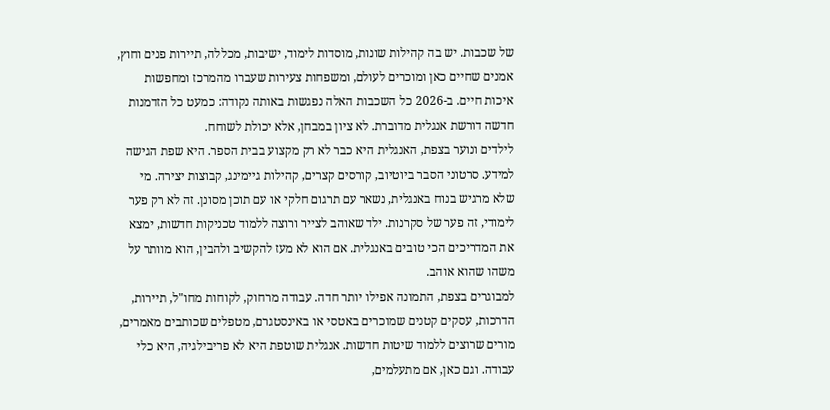של שכבות. יש בה קהילות שונות, מוסדות לימוד, ישיבות, מכללה, תיירות פנים וחוץ, אמנים שחיים כאן ומוכרים לעולם, ומשפחות צעירות שעברו מהמרכז ומחפשות איכות חיים. ב-2026 כל השכבות האלה נפגשות באותה נקודה: כמעט כל הזדמנות חדשה דורשת אנגלית מדוברת. לא ציון במבחן, אלא יכולת לשוחח.
לילדים ונוער בצפת, האנגלית היא כבר לא רק מקצוע בבית הספר. היא שפת הגישה למידע. סרטוני הסבר ביוטיוב, קורסים קצרים, קהילות גיימינג, קבוצות יצירה. מי שלא מרגיש בנוח באנגלית, נשאר עם תרגום חלקי או עם תוכן מסונן. זה לא רק פער לימודי, זה פער של סקרנות. ילד שאוהב לצייר ורוצה ללמוד טכניקות חדשות, ימצא את המדריכים הכי טובים באנגלית. אם הוא לא מעז להקשיב ולהבין, הוא מוותר על משהו שהוא אוהב.
למבוגרים בצפת, התמונה אפילו יותר חדה. עבודה מרחוק, לקוחות מחו"ל, תיירות, הדרכות, עסקים קטנים שמוכרים באטסי או באינסטגרם, מטפלים שכותבים מאמרים, מורים שרוצים ללמוד שיטות חדשות. אנגלית שוטפת היא לא פריבילגיה, היא כלי עבודה. וגם כאן, אם מתעלמים,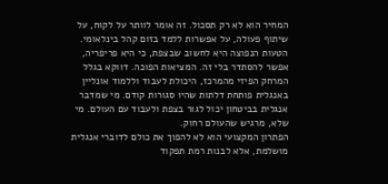המחיר הוא לא רק תסכול. זה אומר לוותר על לקוח, על שיתוף פעולה, על אפשרות ללמד בזום קהל בינלאומי.
הטעות הנפוצה היא לחשוב שבצפת, כי היא פריפריה, אפשר להסתדר בלי זה. המציאות הפוכה. דווקא בגלל המרחק הפיזי מהמרכז, היכולת לעבוד וללמוד אונליין באנגלית פותחת דלתות שהיו סגורות קודם. מי שמדבר אנגלית בביטחון יכול לגור בצפת ולעבוד עם העולם. מי שלא, מרגיש שהעולם רחוק.
הפתרון המקצועי הוא לא להפוך את כולם לדוברי אנגלית מושלמת, אלא לבנות רמת תפקוד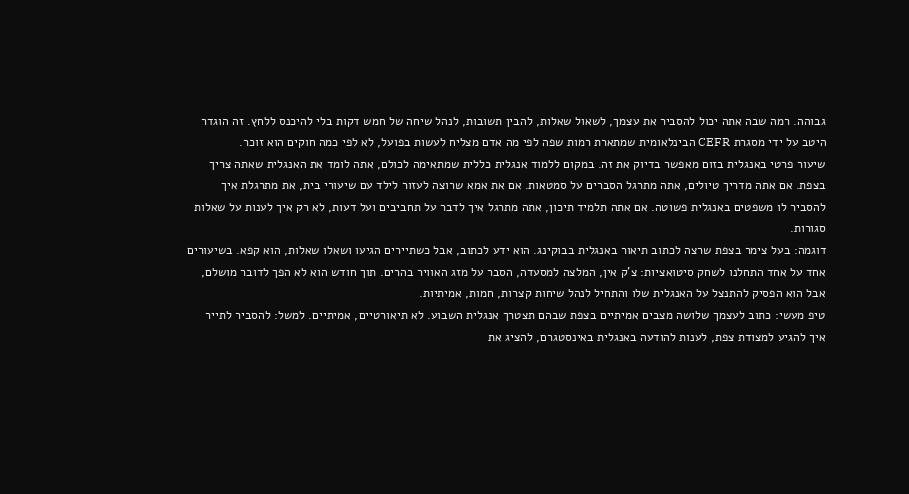גבוהה. רמה שבה אתה יכול להסביר את עצמך, לשאול שאלות, להבין תשובות, לנהל שיחה של חמש דקות בלי להיכנס ללחץ. זה הוגדר היטב על ידי מסגרת CEFR הבינלאומית שמתארת רמות שפה לפי מה אדם מצליח לעשות בפועל, לא לפי כמה חוקים הוא זוכר.
שיעור פרטי באנגלית בזום מאפשר בדיוק את זה. במקום ללמוד אנגלית כללית שמתאימה לכולם, אתה לומד את האנגלית שאתה צריך בצפת. אם אתה מדריך טיולים, אתה מתרגל הסברים על סמטאות. אם את אמא שרוצה לעזור לילד עם שיעורי בית, את מתרגלת איך להסביר לו משפטים באנגלית פשוטה. אם אתה תלמיד תיכון, אתה מתרגל איך לדבר על תחביבים ועל דעות, לא רק איך לענות על שאלות סגורות.
דוגמה: בעל צימר בצפת שרצה לכתוב תיאור באנגלית בבוקינג. הוא ידע לכתוב, אבל כשתיירים הגיעו ושאלו שאלות, הוא קפא. בשיעורים אחד על אחד התחלנו לשחק סיטואציות: צ'ק אין, המלצה למסעדה, הסבר על מזג האוויר בהרים. תוך חודש הוא לא הפך לדובר מושלם, אבל הוא הפסיק להתנצל על האנגלית שלו והתחיל לנהל שיחות קצרות, חמות, אמיתיות.
טיפ מעשי: כתוב לעצמך שלושה מצבים אמיתיים בצפת שבהם תצטרך אנגלית השבוע. לא תיאורטיים, אמיתיים. למשל: להסביר לתייר איך להגיע למצודת צפת, לענות להודעה באנגלית באינסטגרם, להציג את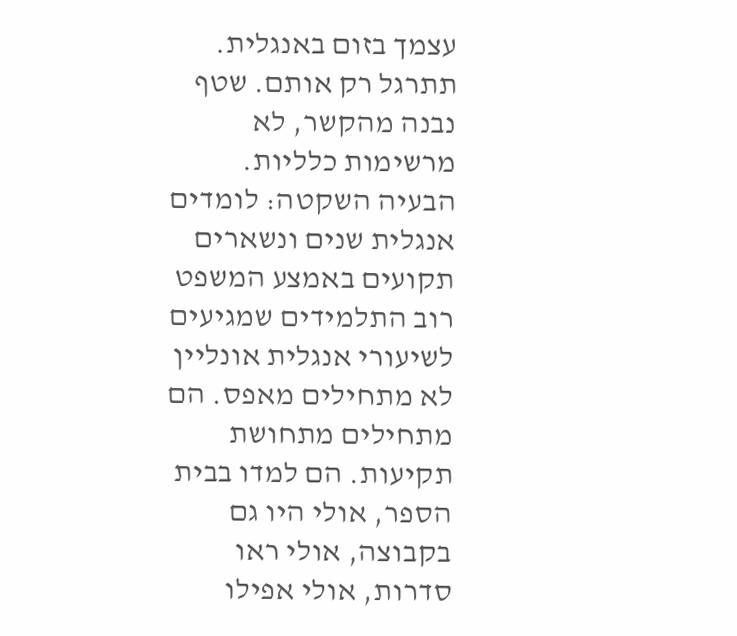עצמך בזום באנגלית. תתרגל רק אותם. שטף נבנה מהקשר, לא מרשימות כלליות.
הבעיה השקטה: לומדים אנגלית שנים ונשארים תקועים באמצע המשפט
רוב התלמידים שמגיעים לשיעורי אנגלית אונליין לא מתחילים מאפס. הם מתחילים מתחושת תקיעות. הם למדו בבית הספר, אולי היו גם בקבוצה, אולי ראו סדרות, אולי אפילו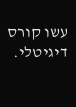עשו קורס דיגיטלי.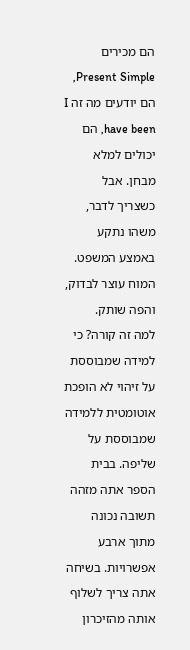הם מכירים Present Simple, הם יודעים מה זה I have been, הם יכולים למלא מבחן. אבל כשצריך לדבר, משהו נתקע באמצע המשפט. המוח עוצר לבדוק, והפה שותק.
למה זה קורה? כי למידה שמבוססת על זיהוי לא הופכת אוטומטית ללמידה שמבוססת על שליפה. בבית הספר אתה מזהה תשובה נכונה מתוך ארבע אפשרויות. בשיחה אתה צריך לשלוף אותה מהזיכרון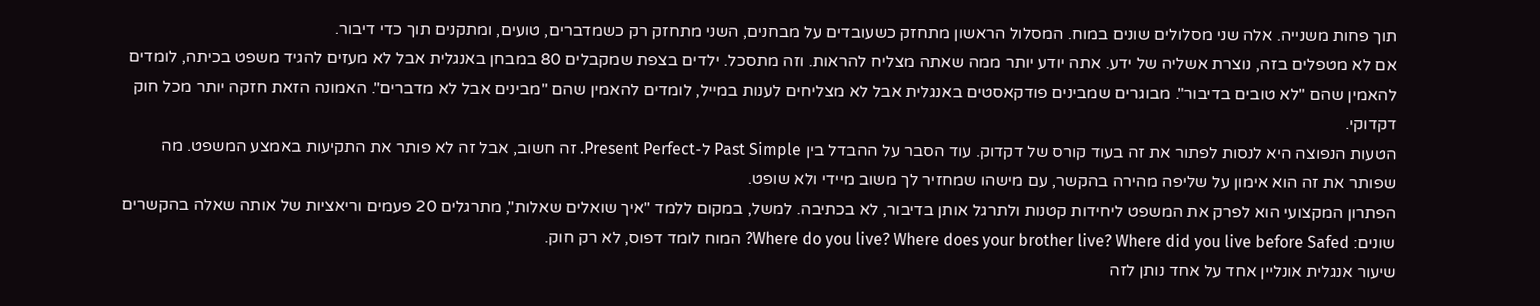תוך פחות משנייה. אלה שני מסלולים שונים במוח. המסלול הראשון מתחזק כשעובדים על מבחנים, השני מתחזק רק כשמדברים, טועים, ומתקנים תוך כדי דיבור.
אם לא מטפלים בזה, נוצרת אשליה של ידע. אתה יודע יותר ממה שאתה מצליח להראות. וזה מתסכל. ילדים בצפת שמקבלים 80 במבחן באנגלית אבל לא מעזים להגיד משפט בכיתה, לומדים להאמין שהם "לא טובים בדיבור". מבוגרים שמבינים פודקאסטים באנגלית אבל לא מצליחים לענות במייל, לומדים להאמין שהם "מבינים אבל לא מדברים". האמונה הזאת חזקה יותר מכל חוק דקדוקי.
הטעות הנפוצה היא לנסות לפתור את זה בעוד קורס של דקדוק. עוד הסבר על ההבדל בין Past Simple ל-Present Perfect. זה חשוב, אבל זה לא פותר את התקיעות באמצע המשפט. מה שפותר את זה הוא אימון על שליפה מהירה בהקשר, עם מישהו שמחזיר לך משוב מיידי ולא שופט.
הפתרון המקצועי הוא לפרק את המשפט ליחידות קטנות ולתרגל אותן בדיבור, לא בכתיבה. למשל, במקום ללמד "איך שואלים שאלות", מתרגלים 20 פעמים וריאציות של אותה שאלה בהקשרים שונים: Where do you live? Where does your brother live? Where did you live before Safed? המוח לומד דפוס, לא רק חוק.
שיעור אנגלית אונליין אחד על אחד נותן לזה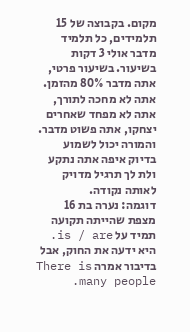מקום. בקבוצה של 15 תלמידים, כל תלמיד מדבר אולי 3 דקות בשיעור. בשיעור פרטי, אתה מדבר 80% מהזמן. אתה לא מחכה לתורך, אתה לא מפחד שאחרים יצחקו, אתה פשוט מדבר. והמורה יכול לשמוע בדיוק איפה אתה נתקע ולת לך תרגיל מדויק לאותה נקודה.
דוגמה: נערה בת 16 מצפת שהייתה תקועה תמיד על is / are. היא ידעה את החוק, אבל בדיבור אמרה There is many people.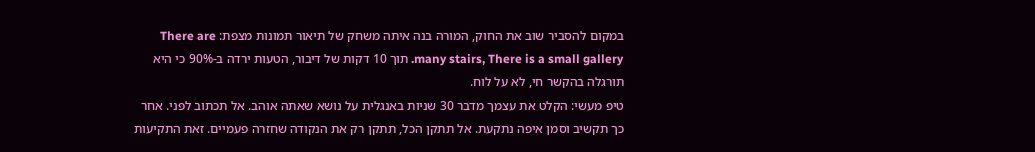במקום להסביר שוב את החוק, המורה בנה איתה משחק של תיאור תמונות מצפת: There are many stairs, There is a small gallery. תוך 10 דקות של דיבור, הטעות ירדה ב-90% כי היא תורגלה בהקשר חי, לא על לוח.
טיפ מעשי: הקלט את עצמך מדבר 30 שניות באנגלית על נושא שאתה אוהב. אל תכתוב לפני. אחר כך תקשיב וסמן איפה נתקעת. אל תתקן הכל, תתקן רק את הנקודה שחזרה פעמיים. זאת התקיעות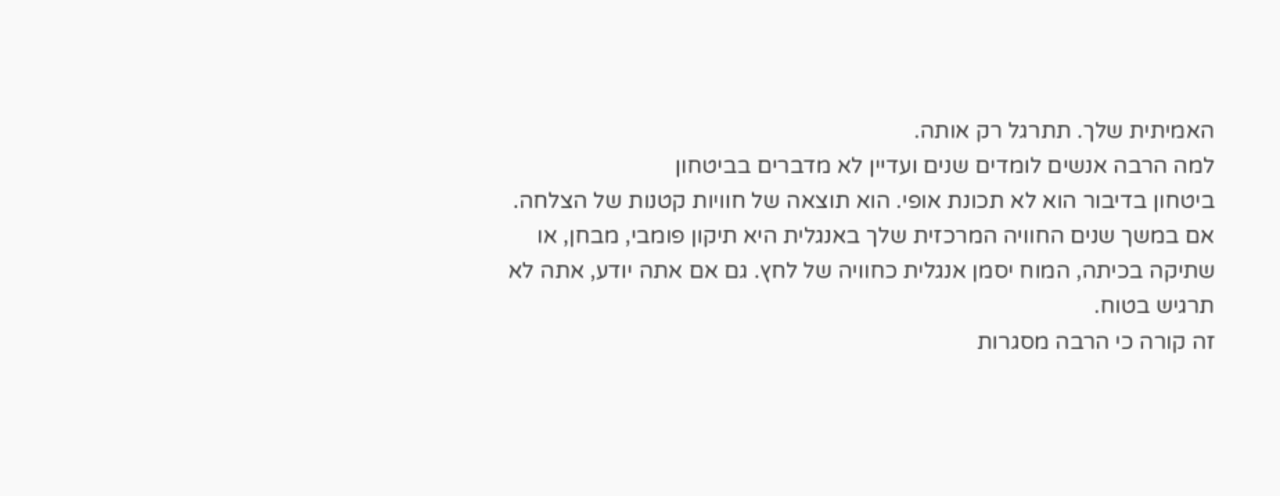האמיתית שלך. תתרגל רק אותה.
למה הרבה אנשים לומדים שנים ועדיין לא מדברים בביטחון
ביטחון בדיבור הוא לא תכונת אופי. הוא תוצאה של חוויות קטנות של הצלחה. אם במשך שנים החוויה המרכזית שלך באנגלית היא תיקון פומבי, מבחן, או שתיקה בכיתה, המוח יסמן אנגלית כחוויה של לחץ. גם אם אתה יודע, אתה לא תרגיש בטוח.
זה קורה כי הרבה מסגרות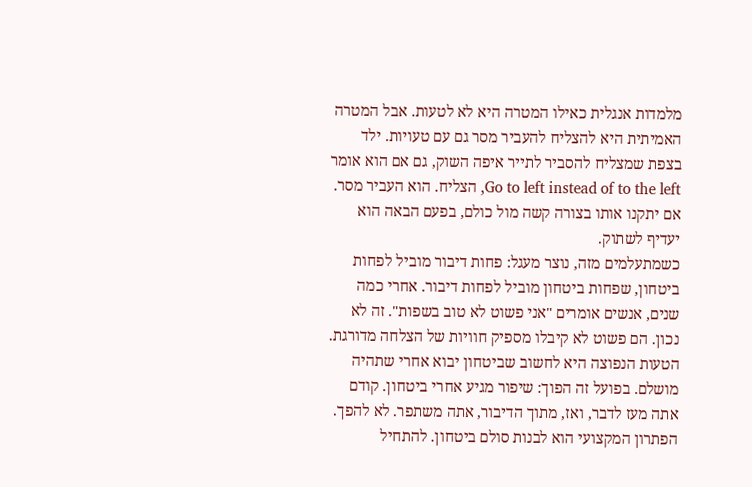מלמדות אנגלית כאילו המטרה היא לא לטעות. אבל המטרה האמיתית היא להצליח להעביר מסר גם עם טעויות. ילד בצפת שמצליח להסביר לתייר איפה השוק, גם אם הוא אומר Go to left instead of to the left, הצליח. הוא העביר מסר. אם יתקנו אותו בצורה קשה מול כולם, בפעם הבאה הוא יעדיף לשתוק.
כשמתעלמים מזה, נוצר מעגל: פחות דיבור מוביל לפחות ביטחון, שפחות ביטחון מוביל לפחות דיבור. אחרי כמה שנים, אנשים אומרים "אני פשוט לא טוב בשפות". זה לא נכון. הם פשוט לא קיבלו מספיק חוויות של הצלחה מדורגת.
הטעות הנפוצה היא לחשוב שביטחון יבוא אחרי שתהיה מושלם. בפועל זה הפוך: שיפור מגיע אחרי ביטחון. קודם אתה מעז לדבר, ואז, מתוך הדיבור, אתה משתפר. לא להפך.
הפתרון המקצועי הוא לבנות סולם ביטחון. להתחיל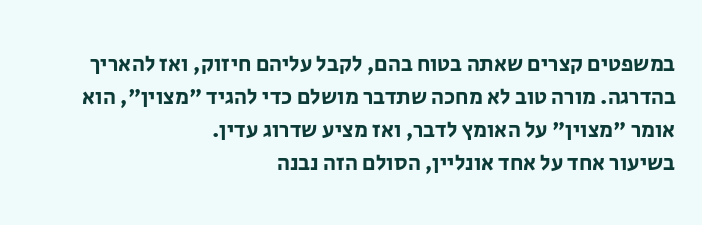במשפטים קצרים שאתה בטוח בהם, לקבל עליהם חיזוק, ואז להאריך בהדרגה. מורה טוב לא מחכה שתדבר מושלם כדי להגיד "מצוין", הוא אומר "מצוין" על האומץ לדבר, ואז מציע שדרוג עדין.
בשיעור אחד על אחד אונליין, הסולם הזה נבנה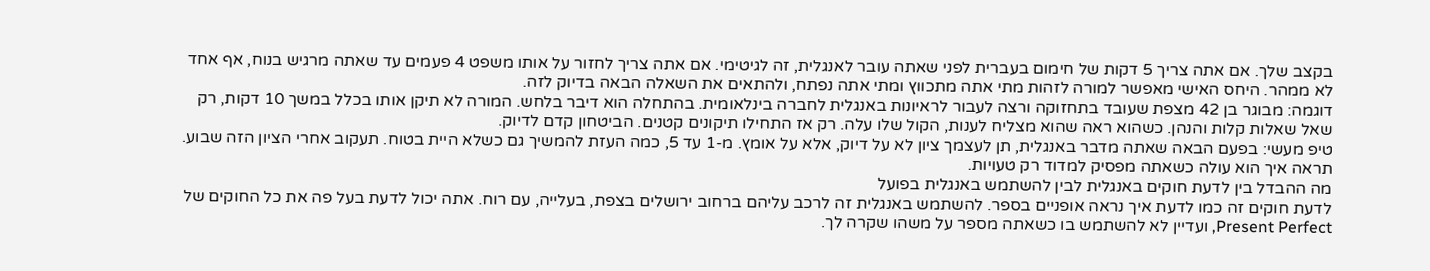בקצב שלך. אם אתה צריך 5 דקות של חימום בעברית לפני שאתה עובר לאנגלית, זה לגיטימי. אם אתה צריך לחזור על אותו משפט 4 פעמים עד שאתה מרגיש בנוח, אף אחד לא ממהר. היחס האישי מאפשר למורה לזהות מתי אתה מתכווץ ומתי אתה נפתח, ולהתאים את השאלה הבאה בדיוק לזה.
דוגמה: מבוגר בן 42 מצפת שעובד בתחזוקה ורצה לעבור לראיונות באנגלית לחברה בינלאומית. בהתחלה הוא דיבר בלחש. המורה לא תיקן אותו בכלל במשך 10 דקות, רק שאל שאלות קלות והנהן. כשהוא ראה שהוא מצליח לענות, הקול שלו עלה. רק אז התחילו תיקונים קטנים. הביטחון קדם לדיוק.
טיפ מעשי: בפעם הבאה שאתה מדבר באנגלית, תן לעצמך ציון לא על דיוק, אלא על אומץ. מ-1 עד 5, כמה העזת להמשיך גם כשלא היית בטוח. תעקוב אחרי הציון הזה שבוע. תראה איך הוא עולה כשאתה מפסיק למדוד רק טעויות.
מה ההבדל בין לדעת חוקים באנגלית לבין להשתמש באנגלית בפועל
לדעת חוקים זה כמו לדעת איך נראה אופניים בספר. להשתמש באנגלית זה לרכב עליהם ברחוב ירושלים בצפת, בעלייה, עם רוח. אתה יכול לדעת בעל פה את כל החוקים של Present Perfect, ועדיין לא להשתמש בו כשאתה מספר על משהו שקרה לך.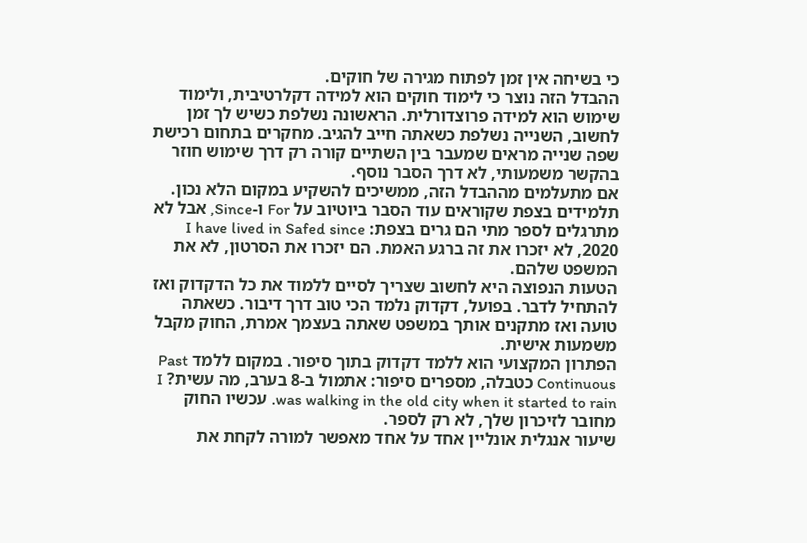כי בשיחה אין זמן לפתוח מגירה של חוקים.
ההבדל הזה נוצר כי לימוד חוקים הוא למידה דקלרטיבית, ולימוד שימוש הוא למידה פרוצדורלית. הראשונה נשלפת כשיש לך זמן לחשוב, השנייה נשלפת כשאתה חייב להגיב. מחקרים בתחום רכישת שפה שנייה מראים שמעבר בין השתיים קורה רק דרך שימוש חוזר בהקשר משמעותי, לא דרך הסבר נוסף.
אם מתעלמים מההבדל הזה, ממשיכים להשקיע במקום הלא נכון. תלמידים בצפת שקוראים עוד הסבר ביוטיוב על For ו-Since, אבל לא מתרגלים לספר מתי הם גרים בצפת: I have lived in Safed since 2020, לא יזכרו את זה ברגע האמת. הם יזכרו את הסרטון, לא את המשפט שלהם.
הטעות הנפוצה היא לחשוב שצריך לסיים ללמוד את כל הדקדוק ואז להתחיל לדבר. בפועל, דקדוק נלמד הכי טוב דרך דיבור. כשאתה טועה ואז מתקנים אותך במשפט שאתה בעצמך אמרת, החוק מקבל משמעות אישית.
הפתרון המקצועי הוא ללמד דקדוק בתוך סיפור. במקום ללמד Past Continuous כטבלה, מספרים סיפור: אתמול ב-8 בערב, מה עשית? I was walking in the old city when it started to rain. עכשיו החוק מחובר לזיכרון שלך, לא רק לספר.
שיעור אנגלית אונליין אחד על אחד מאפשר למורה לקחת את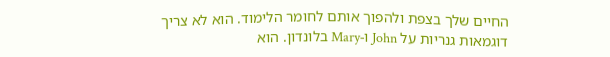החיים שלך בצפת ולהפוך אותם לחומר הלימוד. הוא לא צריך דוגמאות גנריות על John ו-Mary בלונדון. הוא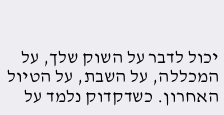יכול לדבר על השוק שלך, על המכללה, על השבת, על הטיול האחרון. כשדקדוק נלמד על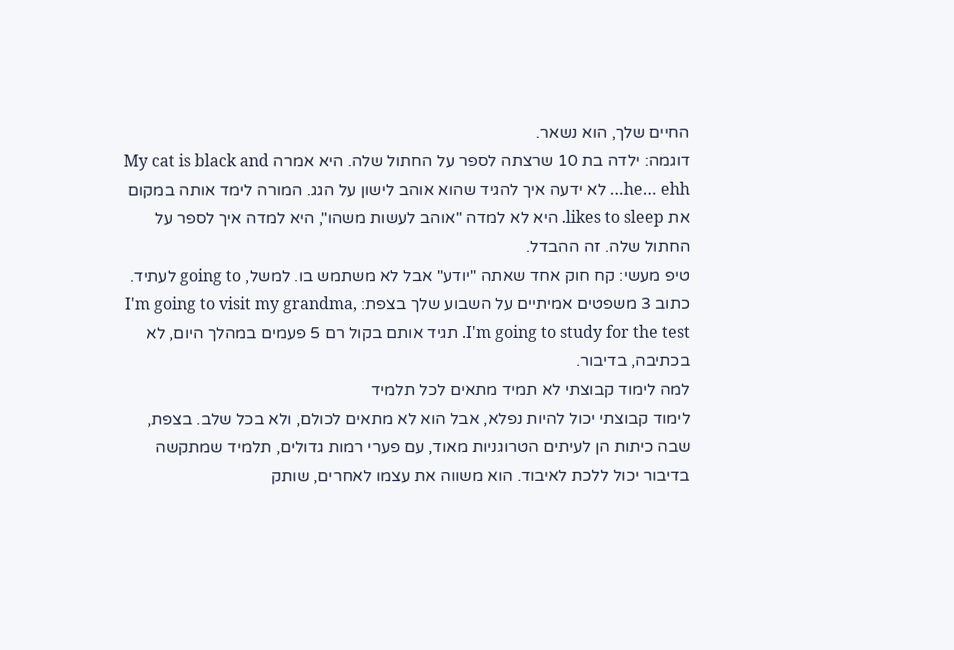החיים שלך, הוא נשאר.
דוגמה: ילדה בת 10 שרצתה לספר על החתול שלה. היא אמרה My cat is black and he… ehh… לא ידעה איך להגיד שהוא אוהב לישון על הגג. המורה לימד אותה במקום את likes to sleep. היא לא למדה "אוהב לעשות משהו", היא למדה איך לספר על החתול שלה. זה ההבדל.
טיפ מעשי: קח חוק אחד שאתה "יודע" אבל לא משתמש בו. למשל, going to לעתיד. כתוב 3 משפטים אמיתיים על השבוע שלך בצפת: I'm going to visit my grandma, I'm going to study for the test. תגיד אותם בקול רם 5 פעמים במהלך היום, לא בכתיבה, בדיבור.
למה לימוד קבוצתי לא תמיד מתאים לכל תלמיד
לימוד קבוצתי יכול להיות נפלא, אבל הוא לא מתאים לכולם, ולא בכל שלב. בצפת, שבה כיתות הן לעיתים הטרוגניות מאוד, עם פערי רמות גדולים, תלמיד שמתקשה בדיבור יכול ללכת לאיבוד. הוא משווה את עצמו לאחרים, שותק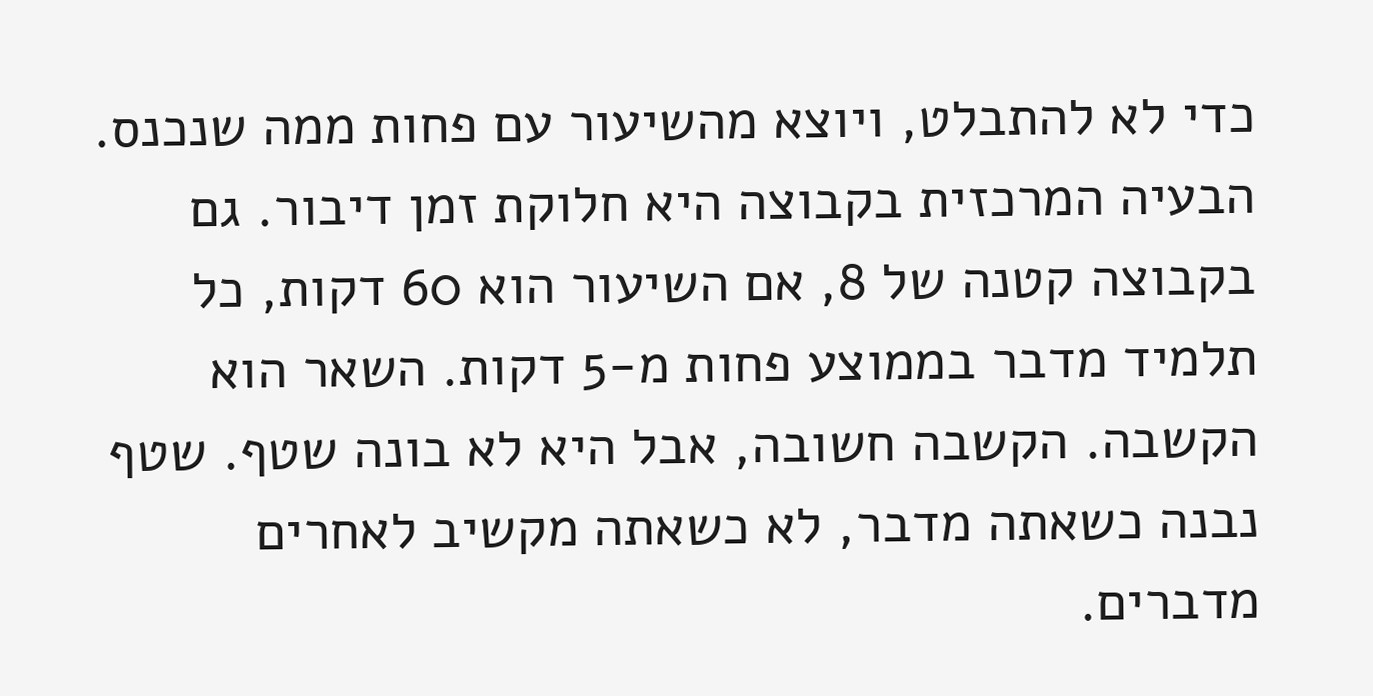כדי לא להתבלט, ויוצא מהשיעור עם פחות ממה שנכנס.
הבעיה המרכזית בקבוצה היא חלוקת זמן דיבור. גם בקבוצה קטנה של 8, אם השיעור הוא 60 דקות, כל תלמיד מדבר בממוצע פחות מ-5 דקות. השאר הוא הקשבה. הקשבה חשובה, אבל היא לא בונה שטף. שטף נבנה כשאתה מדבר, לא כשאתה מקשיב לאחרים מדברים.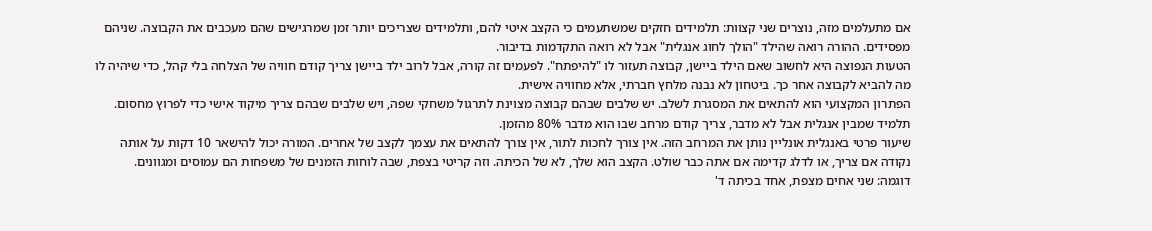אם מתעלמים מזה, נוצרים שני קצוות: תלמידים חזקים שמשתעמים כי הקצב איטי להם, ותלמידים שצריכים יותר זמן שמרגישים שהם מעכבים את הקבוצה. שניהם מפסידים. ההורה רואה שהילד "הולך לחוג אנגלית" אבל לא רואה התקדמות בדיבור.
הטעות הנפוצה היא לחשוב שאם הילד ביישן, קבוצה תעזור לו "להיפתח". לפעמים זה קורה, אבל לרוב ילד ביישן צריך קודם חוויה של הצלחה בלי קהל, כדי שיהיה לו מה להביא לקבוצה אחר כך. ביטחון לא נבנה מלחץ חברתי, אלא מחוויה אישית.
הפתרון המקצועי הוא להתאים את המסגרת לשלב. יש שלבים שבהם קבוצה מצוינת לתרגול משחקי שפה, ויש שלבים שבהם צריך מיקוד אישי כדי לפרוץ מחסום. תלמיד שמבין אנגלית אבל לא מדבר, צריך קודם מרחב שבו הוא מדבר 80% מהזמן.
שיעור פרטי באנגלית אונליין נותן את המרחב הזה. אין צורך לחכות לתור, אין צורך להתאים את עצמך לקצב של אחרים. המורה יכול להישאר 10 דקות על אותה נקודה אם צריך, או לדלג קדימה אם אתה כבר שולט. הקצב הוא שלך, לא של הכיתה. וזה קריטי בצפת, שבה לוחות הזמנים של משפחות הם עמוסים ומגוונים.
דוגמה: שני אחים מצפת, אחד בכיתה ד'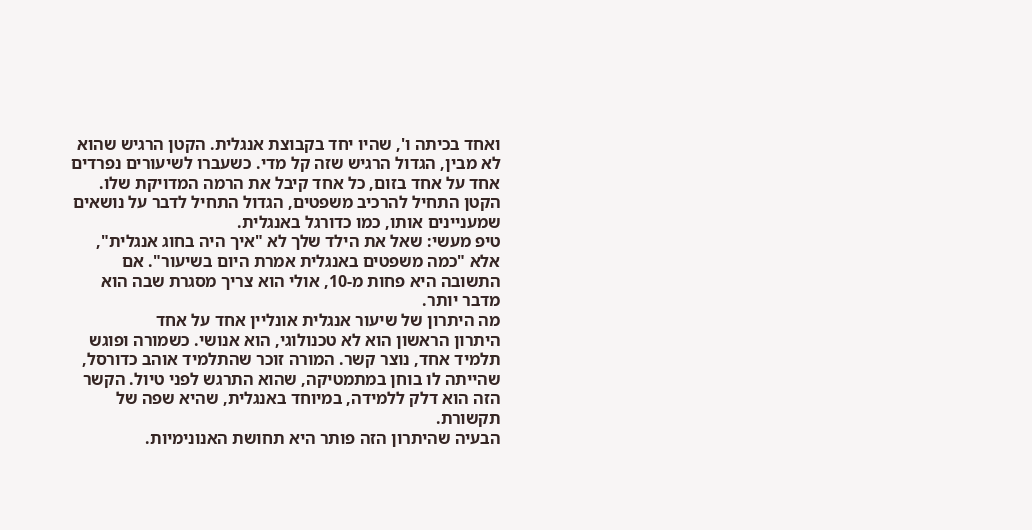ואחד בכיתה ו', שהיו יחד בקבוצת אנגלית. הקטן הרגיש שהוא לא מבין, הגדול הרגיש שזה קל מדי. כשעברו לשיעורים נפרדים אחד על אחד בזום, כל אחד קיבל את הרמה המדויקת שלו. הקטן התחיל להרכיב משפטים, הגדול התחיל לדבר על נושאים שמעניינים אותו, כמו כדורגל באנגלית.
טיפ מעשי: שאל את הילד שלך לא "איך היה בחוג אנגלית", אלא "כמה משפטים באנגלית אמרת היום בשיעור". אם התשובה היא פחות מ-10, אולי הוא צריך מסגרת שבה הוא מדבר יותר.
מה היתרון של שיעור אנגלית אונליין אחד על אחד
היתרון הראשון הוא לא טכנולוגי, הוא אנושי. כשמורה ופוגש תלמיד אחד, נוצר קשר. המורה זוכר שהתלמיד אוהב כדורסל, שהייתה לו בוחן במתמטיקה, שהוא התרגש לפני טיול. הקשר הזה הוא דלק ללמידה, במיוחד באנגלית, שהיא שפה של תקשורת.
הבעיה שהיתרון הזה פותר היא תחושת האנונימיות.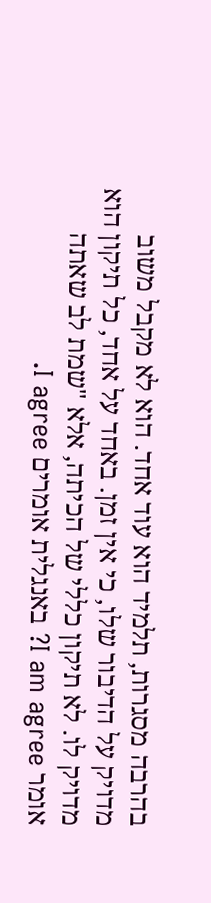בהרבה מסגרות, תלמיד הוא עוד אחד. הוא לא מקבל משוב מדויק על הדיבור שלו, כי אין זמן. באחד על אחד, כל תיקון הוא מדויק לו. לא תיקון כללי של הכיתה, אלא "שמת לב שאתה אומר I am agree? באנגלית אומרים I agree.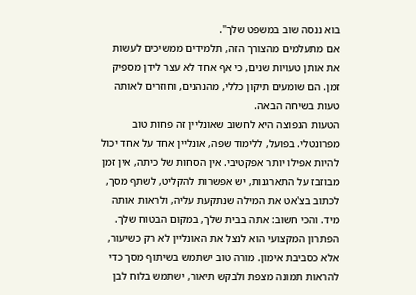בוא ננסה שוב במשפט שלך".
אם מתעלמים מהצורך הזה, תלמידים ממשיכים לעשות את אותן טעויות שנים, כי אף אחד לא עצר לידן מספיק זמן. הם שומעים תיקון כללי, מהנהנים, וחוזרים לאותה טעות בשיחה הבאה.
הטעות הנפוצה היא לחשוב שאונליין זה פחות טוב מפרונטלי. בפועל, ללימוד שפה, אונליין אחד על אחד יכול להיות אפילו יותר אפקטיבי. אין הסחות של כיתה, אין זמן מבוזבז על התארגנות, יש אפשרות להקליט, לשתף מסך, לכתוב בצ'אט את המילה שנתקעת עליה, ולראות אותה מיד. והכי חשוב: אתה בבית שלך, במקום הבטוח שלך.
הפתרון המקצועי הוא לנצל את האונליין לא רק כשיעור, אלא כסביבת אימון. מורה טוב ישתמש בשיתוף מסך כדי להראות תמונה מצפת ולבקש תיאור, ישתמש בלוח לבן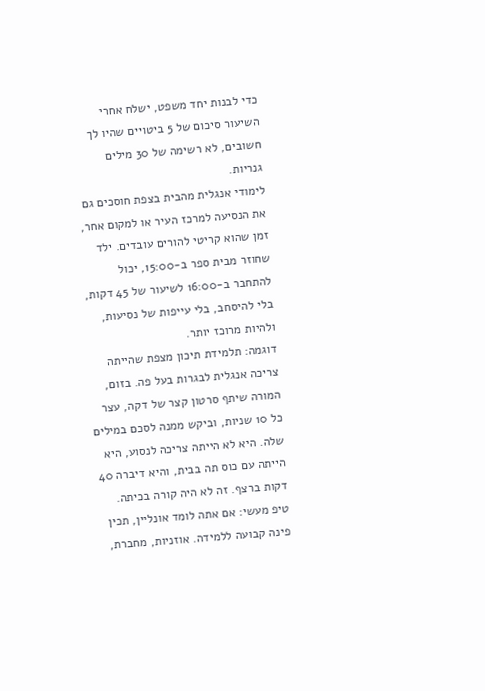כדי לבנות יחד משפט, ישלח אחרי השיעור סיכום של 5 ביטויים שהיו לך חשובים, לא רשימה של 30 מילים גנריות.
לימודי אנגלית מהבית בצפת חוסכים גם את הנסיעה למרכז העיר או למקום אחר, זמן שהוא קריטי להורים עובדים. ילד שחוזר מבית ספר ב-15:00, יכול להתחבר ב-16:00 לשיעור של 45 דקות, בלי להיסחב, בלי עייפות של נסיעות, ולהיות מרוכז יותר.
דוגמה: תלמידת תיכון מצפת שהייתה צריכה אנגלית לבגרות בעל פה. בזום, המורה שיתף סרטון קצר של דקה, עצר כל 10 שניות, וביקש ממנה לסכם במילים שלה. היא לא הייתה צריכה לנסוע, היא הייתה עם כוס תה בבית, והיא דיברה 40 דקות ברצף. זה לא היה קורה בכיתה.
טיפ מעשי: אם אתה לומד אונליין, תכין פינה קבועה ללמידה. אוזניות, מחברת,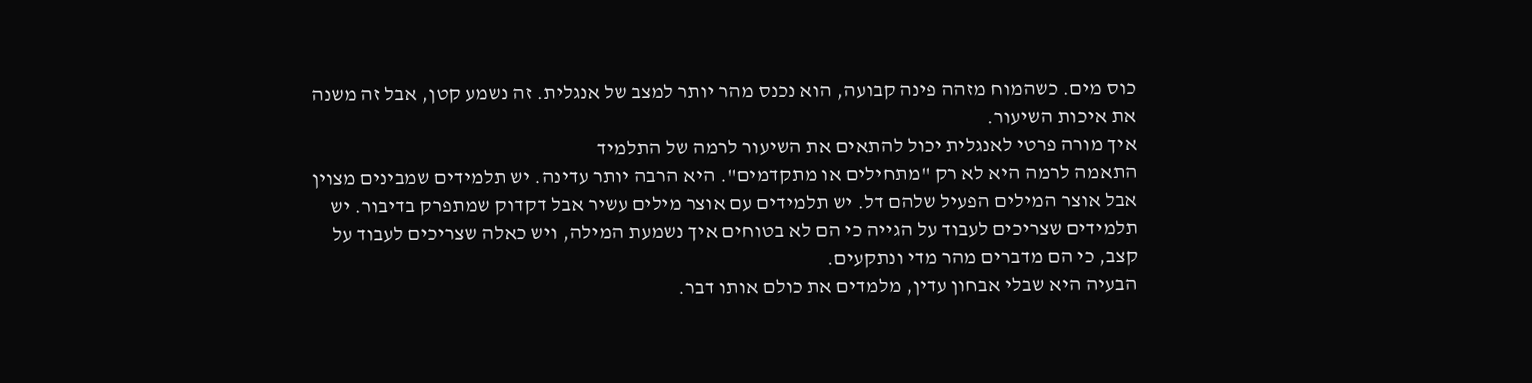כוס מים. כשהמוח מזהה פינה קבועה, הוא נכנס מהר יותר למצב של אנגלית. זה נשמע קטן, אבל זה משנה את איכות השיעור.
איך מורה פרטי לאנגלית יכול להתאים את השיעור לרמה של התלמיד
התאמה לרמה היא לא רק "מתחילים או מתקדמים". היא הרבה יותר עדינה. יש תלמידים שמבינים מצוין אבל אוצר המילים הפעיל שלהם דל. יש תלמידים עם אוצר מילים עשיר אבל דקדוק שמתפרק בדיבור. יש תלמידים שצריכים לעבוד על הגייה כי הם לא בטוחים איך נשמעת המילה, ויש כאלה שצריכים לעבוד על קצב, כי הם מדברים מהר מדי ונתקעים.
הבעיה היא שבלי אבחון עדין, מלמדים את כולם אותו דבר.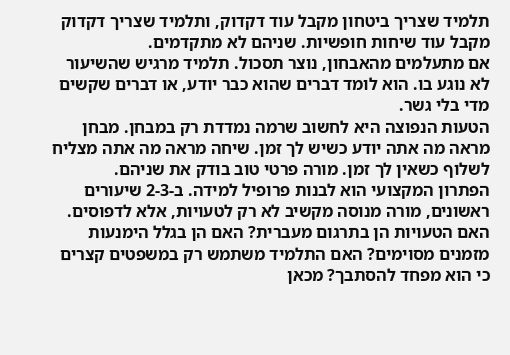תלמיד שצריך ביטחון מקבל עוד דקדוק, ותלמיד שצריך דקדוק מקבל עוד שיחות חופשיות. שניהם לא מתקדמים.
אם מתעלמים מהאבחון, נוצר תסכול. תלמיד מרגיש שהשיעור לא נוגע בו. הוא לומד דברים שהוא כבר יודע, או דברים שקשים מדי בלי גשר.
הטעות הנפוצה היא לחשוב שרמה נמדדת רק במבחן. מבחן מראה מה אתה יודע כשיש לך זמן. שיחה מראה מה אתה מצליח לשלוף כשאין לך זמן. מורה פרטי טוב בודק את שניהם.
הפתרון המקצועי הוא לבנות פרופיל למידה. ב-2-3 שיעורים ראשונים, מורה מנוסה מקשיב לא רק לטעויות, אלא לדפוסים. האם הטעויות הן בתרגום מעברית? האם הן בגלל הימנעות מזמנים מסוימים? האם התלמיד משתמש רק במשפטים קצרים כי הוא מפחד להסתבך? מכאן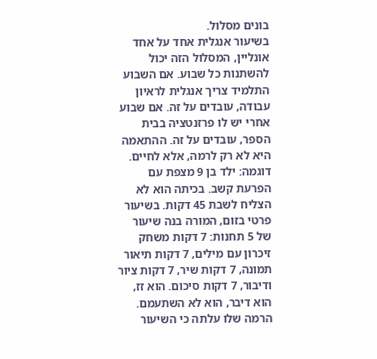בונים מסלול.
בשיעור אנגלית אחד על אחד אונליין, המסלול הזה יכול להשתנות כל שבוע. אם השבוע התלמיד צריך אנגלית לראיון עבודה, עובדים על זה. אם שבוע אחרי יש לו פרזנטציה בבית הספר, עובדים על זה. ההתאמה היא לא רק לרמה, אלא לחיים.
דוגמה: ילד בן 9 מצפת עם הפרעת קשב. בכיתה הוא לא הצליח לשבת 45 דקות. בשיעור פרטי בזום, המורה בנה שיעור של 5 תחנות: 7 דקות משחק זיכרון עם מילים, 7 דקות תיאור תמונה, 7 דקות שיר, 7 דקות ציור ודיבור, 7 דקות סיכום. הוא זז, הוא דיבר, הוא לא השתעמם. הרמה שלו עלתה כי השיעור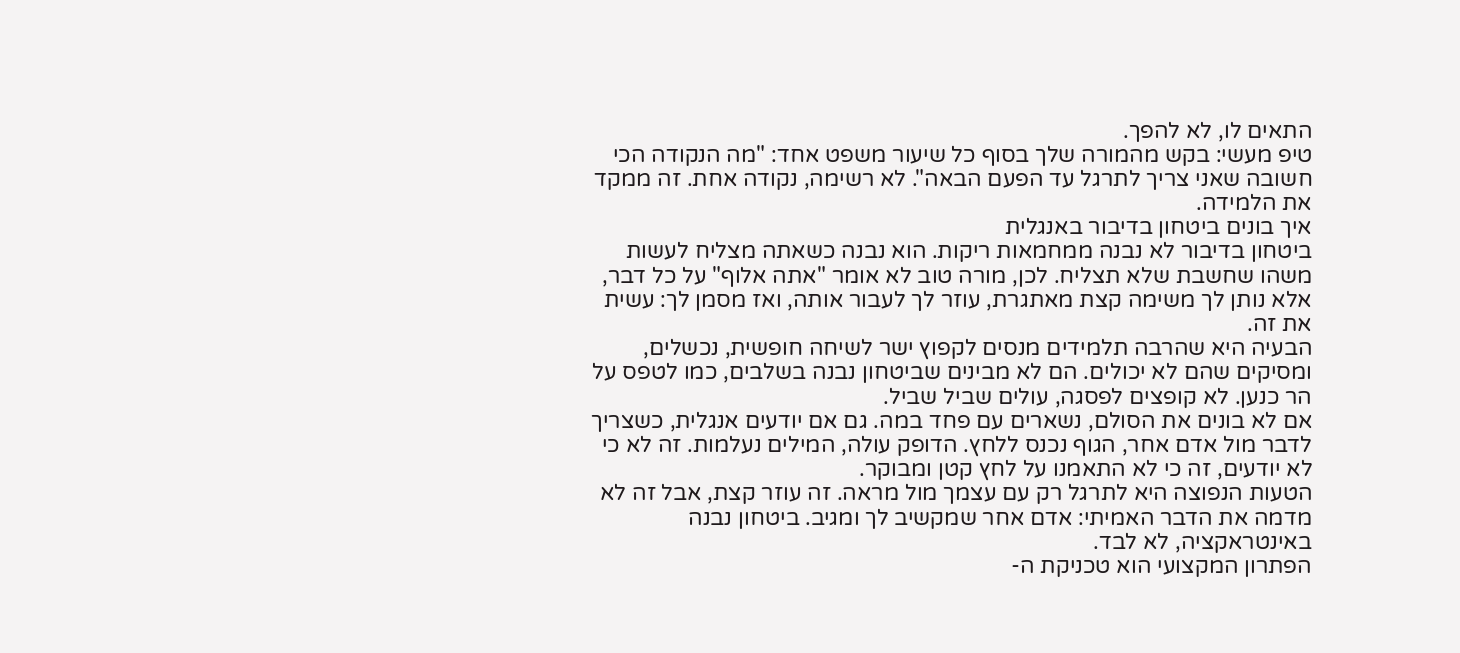התאים לו, לא להפך.
טיפ מעשי: בקש מהמורה שלך בסוף כל שיעור משפט אחד: "מה הנקודה הכי חשובה שאני צריך לתרגל עד הפעם הבאה". לא רשימה, נקודה אחת. זה ממקד את הלמידה.
איך בונים ביטחון בדיבור באנגלית
ביטחון בדיבור לא נבנה ממחמאות ריקות. הוא נבנה כשאתה מצליח לעשות משהו שחשבת שלא תצליח. לכן, מורה טוב לא אומר "אתה אלוף" על כל דבר, אלא נותן לך משימה קצת מאתגרת, עוזר לך לעבור אותה, ואז מסמן לך: עשית את זה.
הבעיה היא שהרבה תלמידים מנסים לקפוץ ישר לשיחה חופשית, נכשלים, ומסיקים שהם לא יכולים. הם לא מבינים שביטחון נבנה בשלבים, כמו לטפס על הר כנען. לא קופצים לפסגה, עולים שביל שביל.
אם לא בונים את הסולם, נשארים עם פחד במה. גם אם יודעים אנגלית, כשצריך לדבר מול אדם אחר, הגוף נכנס ללחץ. הדופק עולה, המילים נעלמות. זה לא כי לא יודעים, זה כי לא התאמנו על לחץ קטן ומבוקר.
הטעות הנפוצה היא לתרגל רק עם עצמך מול מראה. זה עוזר קצת, אבל זה לא מדמה את הדבר האמיתי: אדם אחר שמקשיב לך ומגיב. ביטחון נבנה באינטראקציה, לא לבד.
הפתרון המקצועי הוא טכניקת ה-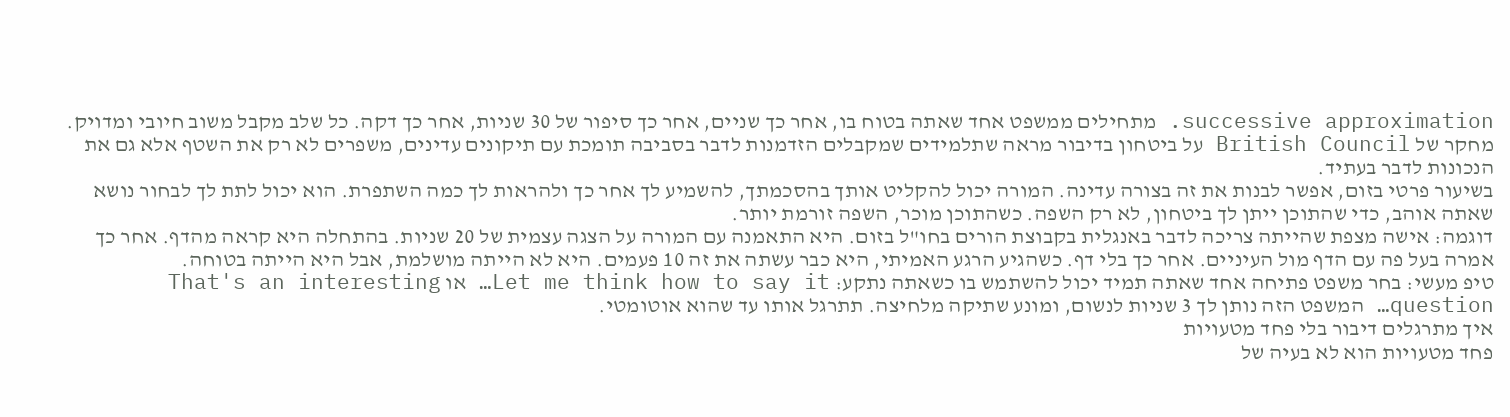successive approximation. מתחילים ממשפט אחד שאתה בטוח בו, אחר כך שניים, אחר כך סיפור של 30 שניות, אחר כך דקה. כל שלב מקבל משוב חיובי ומדויק. מחקר של British Council על ביטחון בדיבור מראה שתלמידים שמקבלים הזדמנות לדבר בסביבה תומכת עם תיקונים עדינים, משפרים לא רק את השטף אלא גם את הנכונות לדבר בעתיד.
בשיעור פרטי בזום, אפשר לבנות את זה בצורה עדינה. המורה יכול להקליט אותך בהסכמתך, להשמיע לך אחר כך ולהראות לך כמה השתפרת. הוא יכול לתת לך לבחור נושא שאתה אוהב, כדי שהתוכן ייתן לך ביטחון, לא רק השפה. כשהתוכן מוכר, השפה זורמת יותר.
דוגמה: אישה מצפת שהייתה צריכה לדבר באנגלית בקבוצת הורים בחו"ל בזום. היא התאמנה עם המורה על הצגה עצמית של 20 שניות. בהתחלה היא קראה מהדף. אחר כך אמרה בעל פה עם הדף מול העיניים. אחר כך בלי דף. כשהגיע הרגע האמיתי, היא כבר עשתה את זה 10 פעמים. היא לא הייתה מושלמת, אבל היא הייתה בטוחה.
טיפ מעשי: בחר משפט פתיחה אחד שאתה תמיד יכול להשתמש בו כשאתה נתקע: Let me think how to say it… או That's an interesting question… המשפט הזה נותן לך 3 שניות לנשום, ומונע שתיקה מלחיצה. תתרגל אותו עד שהוא אוטומטי.
איך מתרגלים דיבור בלי פחד מטעויות
פחד מטעויות הוא לא בעיה של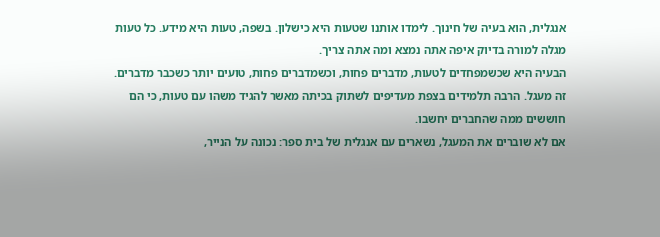אנגלית, הוא בעיה של חינוך. לימדו אותנו שטעות היא כישלון. בשפה, טעות היא מידע. כל טעות מגלה למורה בדיוק איפה אתה נמצא ומה אתה צריך.
הבעיה היא שכשמפחדים לטעות, מדברים פחות, וכשמדברים פחות, טועים יותר כשכבר מדברים. זה מעגל. הרבה תלמידים בצפת מעדיפים לשתוק בכיתה מאשר להגיד משהו עם טעות, כי הם חוששים ממה שהחברים יחשבו.
אם לא שוברים את המעגל, נשארים עם אנגלית של בית ספר: נכונה על הנייר,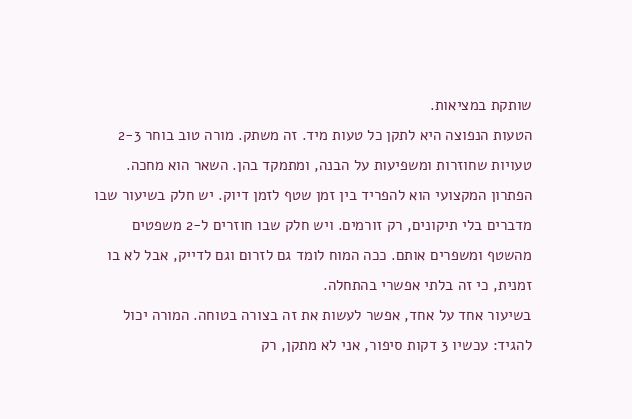שותקת במציאות.
הטעות הנפוצה היא לתקן כל טעות מיד. זה משתק. מורה טוב בוחר 2-3 טעויות שחוזרות ומשפיעות על הבנה, ומתמקד בהן. השאר הוא מחכה.
הפתרון המקצועי הוא להפריד בין זמן שטף לזמן דיוק. יש חלק בשיעור שבו מדברים בלי תיקונים, רק זורמים. ויש חלק שבו חוזרים ל-2 משפטים מהשטף ומשפרים אותם. ככה המוח לומד גם לזרום וגם לדייק, אבל לא בו זמנית, כי זה בלתי אפשרי בהתחלה.
בשיעור אחד על אחד, אפשר לעשות את זה בצורה בטוחה. המורה יכול להגיד: עכשיו 3 דקות סיפור, אני לא מתקן, רק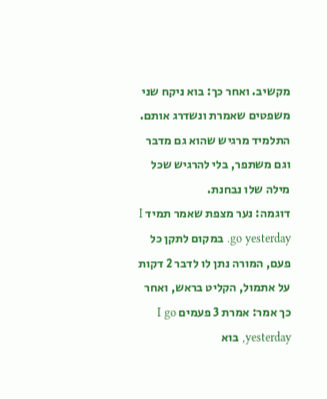מקשיב. ואחר כך: בוא ניקח שני משפטים שאמרת ונשדרג אותם. התלמיד מרגיש שהוא גם מדבר וגם משתפר, בלי להרגיש שכל מילה שלו נבחנת.
דוגמה: נער מצפת שאמר תמיד I go yesterday. במקום לתקן כל פעם, המורה נתן לו לדבר 2 דקות על אתמול, הקליט בראש, ואחר כך אמר: אמרת 3 פעמים I go yesterday, בוא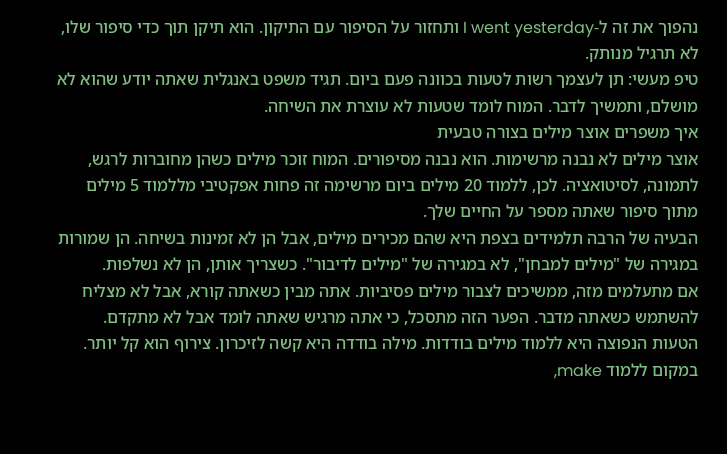נהפוך את זה ל-I went yesterday ותחזור על הסיפור עם התיקון. הוא תיקן תוך כדי סיפור שלו, לא תרגיל מנותק.
טיפ מעשי: תן לעצמך רשות לטעות בכוונה פעם ביום. תגיד משפט באנגלית שאתה יודע שהוא לא מושלם, ותמשיך לדבר. המוח לומד שטעות לא עוצרת את השיחה.
איך משפרים אוצר מילים בצורה טבעית
אוצר מילים לא נבנה מרשימות. הוא נבנה מסיפורים. המוח זוכר מילים כשהן מחוברות לרגש, לתמונה, לסיטואציה. לכן, ללמוד 20 מילים ביום מרשימה זה פחות אפקטיבי מללמוד 5 מילים מתוך סיפור שאתה מספר על החיים שלך.
הבעיה של הרבה תלמידים בצפת היא שהם מכירים מילים, אבל הן לא זמינות בשיחה. הן שמורות במגירה של "מילים למבחן", לא במגירה של "מילים לדיבור". כשצריך אותן, הן לא נשלפות.
אם מתעלמים מזה, ממשיכים לצבור מילים פסיביות. אתה מבין כשאתה קורא, אבל לא מצליח להשתמש כשאתה מדבר. הפער הזה מתסכל, כי אתה מרגיש שאתה לומד אבל לא מתקדם.
הטעות הנפוצה היא ללמוד מילים בודדות. מילה בודדה היא קשה לזיכרון. צירוף הוא קל יותר. במקום ללמוד make,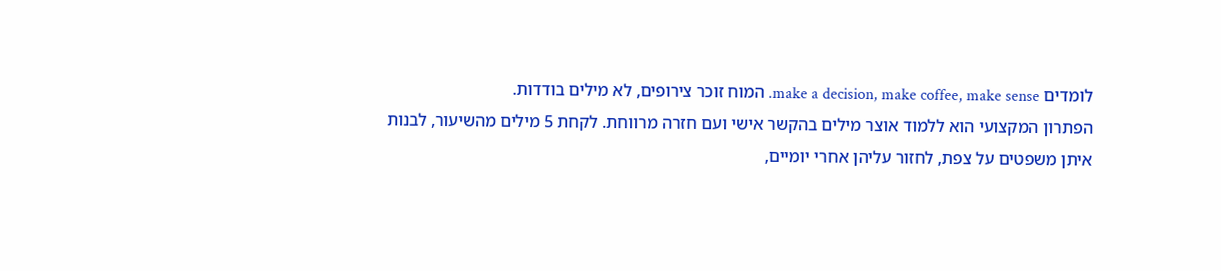לומדים make a decision, make coffee, make sense. המוח זוכר צירופים, לא מילים בודדות.
הפתרון המקצועי הוא ללמוד אוצר מילים בהקשר אישי ועם חזרה מרווחת. לקחת 5 מילים מהשיעור, לבנות איתן משפטים על צפת, לחזור עליהן אחרי יומיים,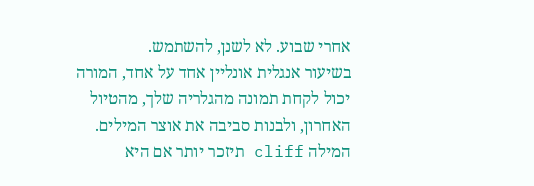אחרי שבוע. לא לשנן, להשתמש.
בשיעור אנגלית אונליין אחד על אחד, המורה יכול לקחת תמונה מהגלריה שלך, מהטיול האחרון, ולבנות סביבה את אוצר המילים. המילה cliff תיזכר יותר אם היא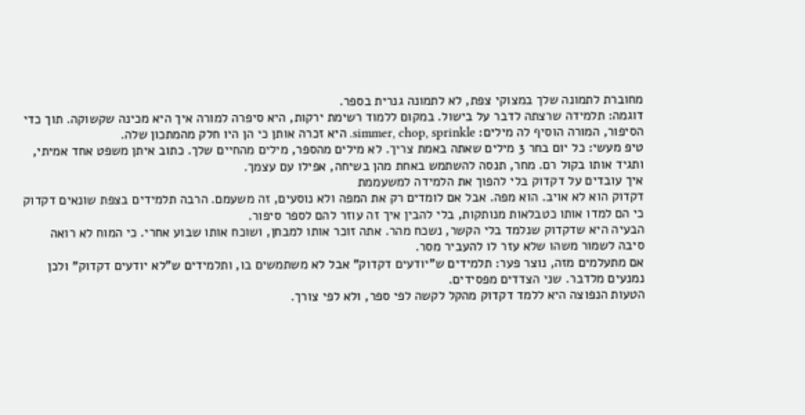מחוברת לתמונה שלך במצוקי צפת, לא לתמונה גנרית בספר.
דוגמה: תלמידה שרצתה לדבר על בישול. במקום ללמוד רשימת ירקות, היא סיפרה למורה איך היא מכינה שקשוקה. תוך כדי הסיפור, המורה הוסיף לה מילים: simmer, chop, sprinkle. היא זכרה אותן כי הן היו חלק מהמתכון שלה.
טיפ מעשי: כל יום בחר 3 מילים שאתה באמת צריך. לא מילים מהספר, מילים מהחיים שלך. כתוב איתן משפט אחד אמיתי, ותגיד אותו בקול רם. מחר, תנסה להשתמש באחת מהן בשיחה, אפילו עם עצמך.
איך עובדים על דקדוק בלי להפוך את הלמידה למשעממת
דקדוק הוא לא אויב. הוא מפה. אבל אם לומדים רק את המפה ולא נוסעים, זה משעמם. הרבה תלמידים בצפת שונאים דקדוק כי הם למדו אותו כטבלאות מנותקות, בלי להבין איך זה עוזר להם לספר סיפור.
הבעיה היא שדקדוק שנלמד בלי הקשר, נשכח מהר. אתה זוכר אותו למבחן, ושוכח אותו שבוע אחרי. כי המוח לא רואה סיבה לשמור משהו שלא עזר לו להעביר מסר.
אם מתעלמים מזה, נוצר פער: תלמידים ש"יודעים דקדוק" אבל לא משתמשים בו, ותלמידים ש"לא יודעים דקדוק" ולכן נמנעים מלדבר. שני הצדדים מפסידים.
הטעות הנפוצה היא ללמד דקדוק מהקל לקשה לפי ספר, ולא לפי צורך.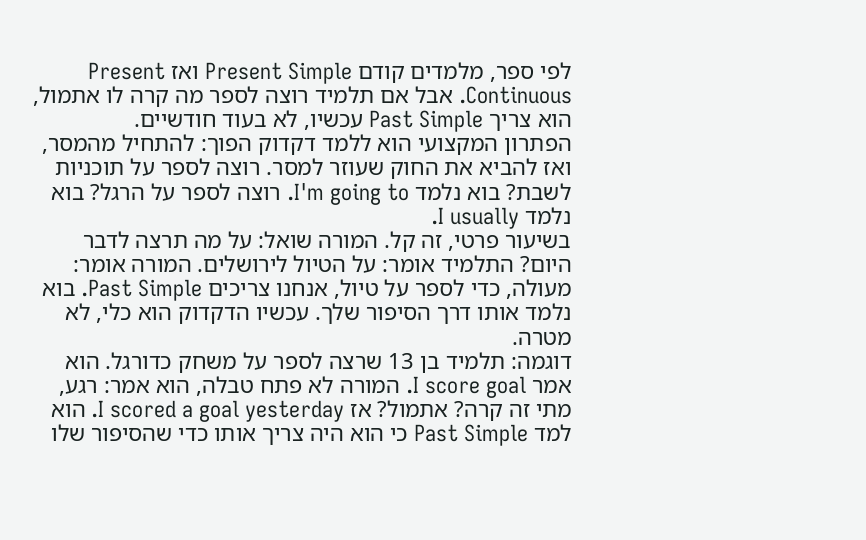לפי ספר, מלמדים קודם Present Simple ואז Present Continuous. אבל אם תלמיד רוצה לספר מה קרה לו אתמול, הוא צריך Past Simple עכשיו, לא בעוד חודשיים.
הפתרון המקצועי הוא ללמד דקדוק הפוך: להתחיל מהמסר, ואז להביא את החוק שעוזר למסר. רוצה לספר על תוכניות לשבת? בוא נלמד I'm going to. רוצה לספר על הרגל? בוא נלמד I usually.
בשיעור פרטי, זה קל. המורה שואל: על מה תרצה לדבר היום? התלמיד אומר: על הטיול לירושלים. המורה אומר: מעולה, כדי לספר על טיול, אנחנו צריכים Past Simple. בוא נלמד אותו דרך הסיפור שלך. עכשיו הדקדוק הוא כלי, לא מטרה.
דוגמה: תלמיד בן 13 שרצה לספר על משחק כדורגל. הוא אמר I score goal. המורה לא פתח טבלה, הוא אמר: רגע, מתי זה קרה? אתמול? אז I scored a goal yesterday. הוא למד Past Simple כי הוא היה צריך אותו כדי שהסיפור שלו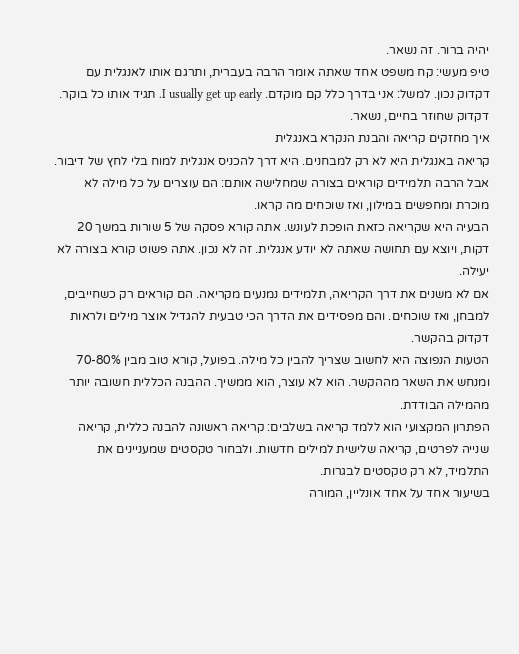יהיה ברור. זה נשאר.
טיפ מעשי: קח משפט אחד שאתה אומר הרבה בעברית, ותרגם אותו לאנגלית עם דקדוק נכון. למשל: אני בדרך כלל קם מוקדם. I usually get up early. תגיד אותו כל בוקר. דקדוק שחוזר בחיים, נשאר.
איך מחזקים קריאה והבנת הנקרא באנגלית
קריאה באנגלית היא לא רק למבחנים. היא דרך להכניס אנגלית למוח בלי לחץ של דיבור. אבל הרבה תלמידים קוראים בצורה שמחלישה אותם: הם עוצרים על כל מילה לא מוכרת ומחפשים במילון, ואז שוכחים מה קראו.
הבעיה היא שקריאה כזאת הופכת לעונש. אתה קורא פסקה של 5 שורות במשך 20 דקות, ויוצא עם תחושה שאתה לא יודע אנגלית. זה לא נכון. אתה פשוט קורא בצורה לא יעילה.
אם לא משנים את דרך הקריאה, תלמידים נמנעים מקריאה. הם קוראים רק כשחייבים, למבחן, ואז שוכחים. והם מפסידים את הדרך הכי טבעית להגדיל אוצר מילים ולראות דקדוק בהקשר.
הטעות הנפוצה היא לחשוב שצריך להבין כל מילה. בפועל, קורא טוב מבין 70-80% ומנחש את השאר מההקשר. הוא לא עוצר, הוא ממשיך. ההבנה הכללית חשובה יותר מהמילה הבודדת.
הפתרון המקצועי הוא ללמד קריאה בשלבים: קריאה ראשונה להבנה כללית, קריאה שנייה לפרטים, קריאה שלישית למילים חדשות. ולבחור טקסטים שמעניינים את התלמיד, לא רק טקסטים לבגרות.
בשיעור אחד על אחד אונליין, המורה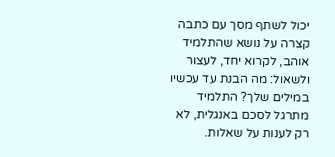יכול לשתף מסך עם כתבה קצרה על נושא שהתלמיד אוהב, לקרוא יחד, לעצור ולשאול: מה הבנת עד עכשיו במילים שלך? התלמיד מתרגל לסכם באנגלית, לא רק לענות על שאלות.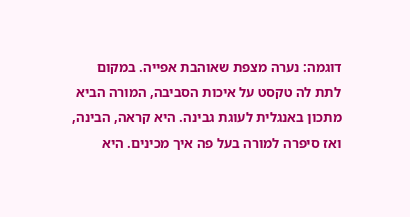דוגמה: נערה מצפת שאוהבת אפייה. במקום לתת לה טקסט על איכות הסביבה, המורה הביא מתכון באנגלית לעוגת גבינה. היא קראה, הבינה, ואז סיפרה למורה בעל פה איך מכינים. היא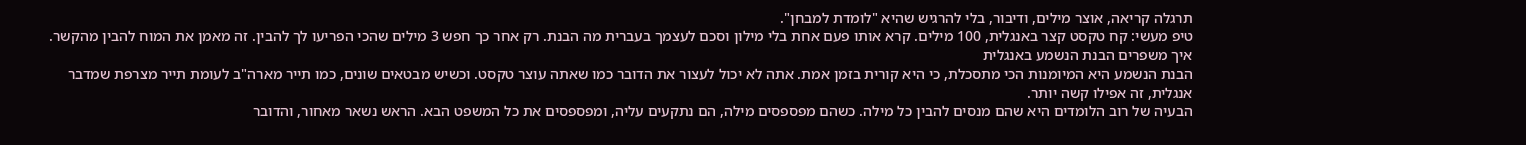תרגלה קריאה, אוצר מילים, ודיבור, בלי להרגיש שהיא "לומדת למבחן".
טיפ מעשי: קח טקסט קצר באנגלית, 100 מילים. קרא אותו פעם אחת בלי מילון וסכם לעצמך בעברית מה הבנת. רק אחר כך חפש 3 מילים שהכי הפריעו לך להבין. זה מאמן את המוח להבין מהקשר.
איך משפרים הבנת הנשמע באנגלית
הבנת הנשמע היא המיומנות הכי מתסכלת, כי היא קורית בזמן אמת. אתה לא יכול לעצור את הדובר כמו שאתה עוצר טקסט. וכשיש מבטאים שונים, כמו תייר מארה"ב לעומת תייר מצרפת שמדבר אנגלית, זה אפילו קשה יותר.
הבעיה של רוב הלומדים היא שהם מנסים להבין כל מילה. כשהם מפספסים מילה, הם נתקעים עליה, ומפספסים את כל המשפט הבא. הראש נשאר מאחור, והדובר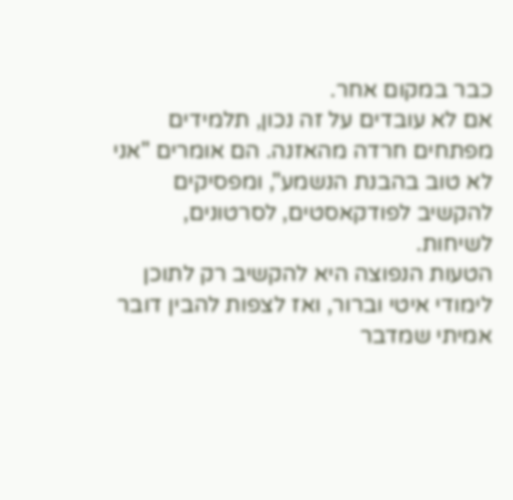כבר במקום אחר.
אם לא עובדים על זה נכון, תלמידים מפתחים חרדה מהאזנה. הם אומרים "אני לא טוב בהבנת הנשמע", ומפסיקים להקשיב לפודקאסטים, לסרטונים, לשיחות.
הטעות הנפוצה היא להקשיב רק לתוכן לימודי איטי וברור, ואז לצפות להבין דובר אמיתי שמדבר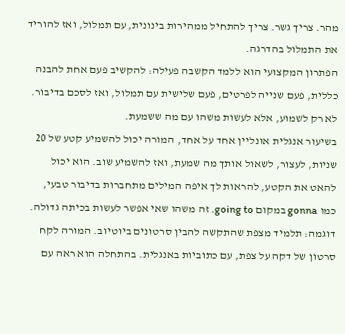מהר. צריך גשר. צריך להתחיל ממהירות בינונית, עם תמלול, ואז להוריד את התמלול בהדרגה.
הפתרון המקצועי הוא ללמד הקשבה פעילה: להקשיב פעם אחת להבנה כללית, פעם שנייה לפרטים, פעם שלישית עם תמלול, ואז לסכם בדיבור. לא רק לשמוע, אלא לעשות משהו עם מה ששמעת.
בשיעור אנגלית אונליין אחד על אחד, המורה יכול להשמיע קטע של 20 שניות, לעצור, לשאול אותך מה שמעת, ואז להשמיע שוב. הוא יכול להאט את הקטע, להראות לך איפה המילים מתחברות בדיבור טבעי, כמו gonna במקום going to. זה משהו שאי אפשר לעשות בכיתה גדולה.
דוגמה: תלמיד מצפת שהתקשה להבין סרטונים ביוטיוב. המורה לקח סרטון של דקה על צפת, עם כתוביות באנגלית. בהתחלה הוא ראה עם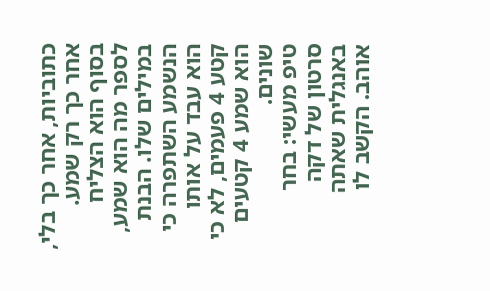כתוביות, אחר כך בלי, אחר כך רק שמע. בסוף הוא הצליח לספר מה הוא שמע, במילים שלו. הבנת הנשמע השתפרה כי הוא עבד על אותו קטע 4 פעמים, לא כי הוא שמע 4 קטעים שונים.
טיפ מעשי: בחר סרטון של דקה באנגלית שאתה אוהב. הקשב לו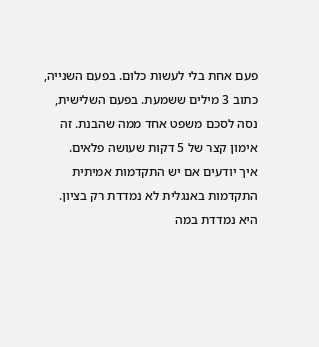פעם אחת בלי לעשות כלום. בפעם השנייה, כתוב 3 מילים ששמעת. בפעם השלישית, נסה לסכם משפט אחד ממה שהבנת. זה אימון קצר של 5 דקות שעושה פלאים.
איך יודעים אם יש התקדמות אמיתית
התקדמות באנגלית לא נמדדת רק בציון. היא נמדדת במה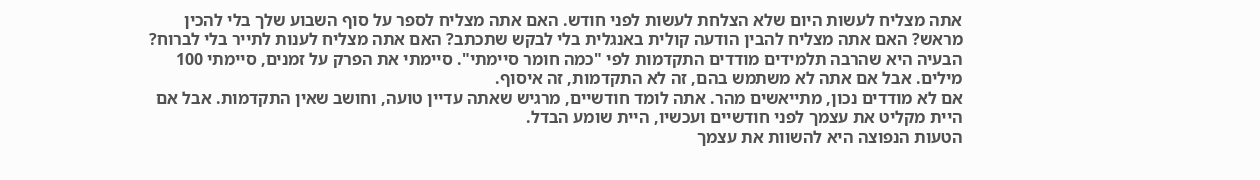אתה מצליח לעשות היום שלא הצלחת לעשות לפני חודש. האם אתה מצליח לספר על סוף השבוע שלך בלי להכין מראש? האם אתה מצליח להבין הודעה קולית באנגלית בלי לבקש שתכתב? האם אתה מצליח לענות לתייר בלי לברוח?
הבעיה היא שהרבה תלמידים מודדים התקדמות לפי "כמה חומר סיימתי". סיימתי את הפרק על זמנים, סיימתי 100 מילים. אבל אם אתה לא משתמש בהם, זה לא התקדמות, זה איסוף.
אם לא מודדים נכון, מתייאשים מהר. אתה לומד חודשיים, מרגיש שאתה עדיין טועה, וחושב שאין התקדמות. אבל אם היית מקליט את עצמך לפני חודשיים ועכשיו, היית שומע הבדל.
הטעות הנפוצה היא להשוות את עצמך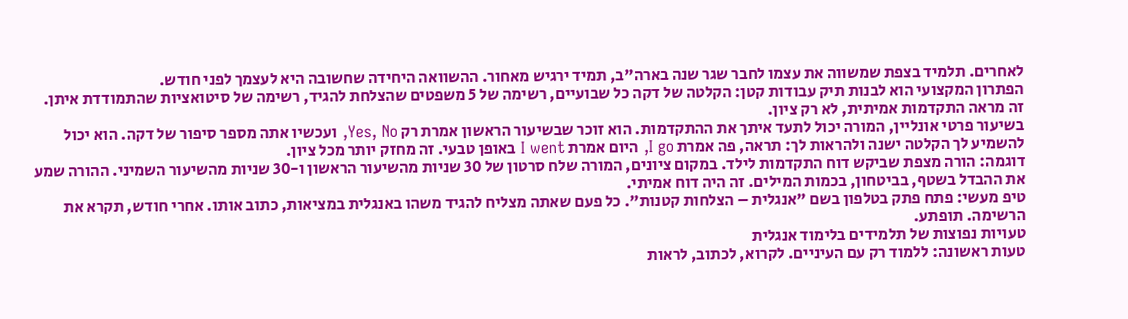לאחרים. תלמיד בצפת שמשווה את עצמו לחבר שגר שנה בארה"ב, תמיד ירגיש מאחור. ההשוואה היחידה שחשובה היא לעצמך לפני חודש.
הפתרון המקצועי הוא לבנות תיק עבודות קטן: הקלטה של דקה כל שבועיים, רשימה של 5 משפטים שהצלחת להגיד, רשימה של סיטואציות שהתמודדת איתן. זה מראה התקדמות אמיתית, לא רק ציון.
בשיעור פרטי אונליין, המורה יכול לתעד איתך את ההתקדמות. הוא זוכר שבשיעור הראשון אמרת רק Yes, No, ועכשיו אתה מספר סיפור של דקה. הוא יכול להשמיע לך הקלטה ישנה ולהראות לך: תראה, פה אמרת I go, היום אמרת I went באופן טבעי. זה מחזק יותר מכל ציון.
דוגמה: הורה מצפת שביקש דוח התקדמות לילד. במקום ציונים, המורה שלח סרטון של 30 שניות מהשיעור הראשון ו-30 שניות מהשיעור השמיני. ההורה שמע את ההבדל בשטף, בביטחון, בכמות המילים. זה היה דוח אמיתי.
טיפ מעשי: פתח פתק בטלפון בשם "אנגלית – הצלחות קטנות". כל פעם שאתה מצליח להגיד משהו באנגלית במציאות, כתוב אותו. אחרי חודש, תקרא את הרשימה. תופתע.
טעויות נפוצות של תלמידים בלימוד אנגלית
טעות ראשונה: ללמוד רק עם העיניים. לקרוא, לכתוב, לראות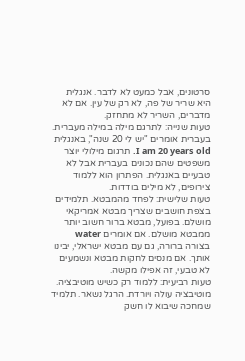סרטונים, אבל כמעט לא לדבר. אנגלית היא שריר של פה, לא רק של עין. אם לא מדברים, השריר לא מתחזק.
טעות שנייה: לתרגם מילה במילה מעברית. בעברית אומרים "יש לי 20 שנה", באנגלית I am 20 years old. תרגום מילולי יוצר משפטים שהם נכונים בעברית אבל לא טבעיים באנגלית. הפתרון הוא ללמוד צירופים, לא מילים בודדות.
טעות שלישית: לפחד מהמבטא. תלמידים בצפת חושבים שצריך מבטא אמריקאי מושלם. בפועל, מבטא ברור חשוב יותר ממבטא מושלם. אם אומרים water בצורה ברורה, גם עם מבטא ישראלי, יבינו אותך. אם מנסים לחקות מבטא ונשמעים לא טבעי, זה אפילו מקשה.
טעות רביעית: ללמוד רק כשיש מוטיבציה. מוטיבציה עולה ויורדת. הרגל נשאר. תלמיד שמחכה שיבוא לו חשק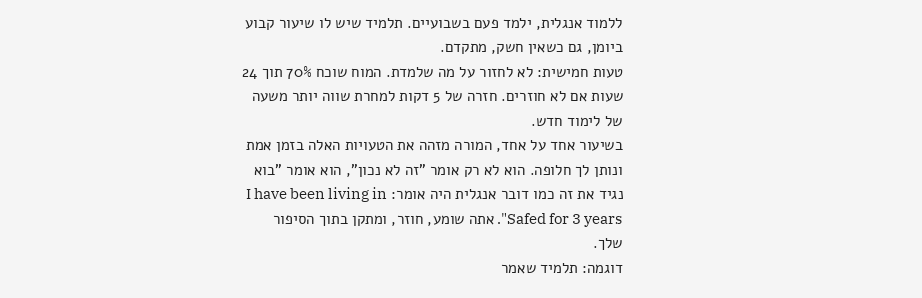ללמוד אנגלית, ילמד פעם בשבועיים. תלמיד שיש לו שיעור קבוע ביומן, גם כשאין חשק, מתקדם.
טעות חמישית: לא לחזור על מה שלמדת. המוח שוכח 70% תוך 24 שעות אם לא חוזרים. חזרה של 5 דקות למחרת שווה יותר משעה של לימוד חדש.
בשיעור אחד על אחד, המורה מזהה את הטעויות האלה בזמן אמת ונותן לך חלופה. הוא לא רק אומר "זה לא נכון", הוא אומר "בוא נגיד את זה כמו דובר אנגלית היה אומר: I have been living in Safed for 3 years". אתה שומע, חוזר, ומתקן בתוך הסיפור שלך.
דוגמה: תלמיד שאמר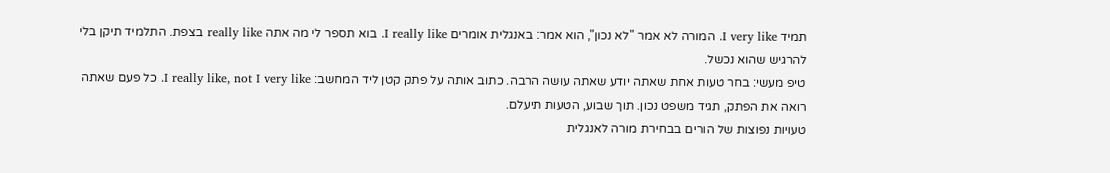תמיד I very like. המורה לא אמר "לא נכון", הוא אמר: באנגלית אומרים I really like. בוא תספר לי מה אתה really like בצפת. התלמיד תיקן בלי להרגיש שהוא נכשל.
טיפ מעשי: בחר טעות אחת שאתה יודע שאתה עושה הרבה. כתוב אותה על פתק קטן ליד המחשב: I really like, not I very like. כל פעם שאתה רואה את הפתק, תגיד משפט נכון. תוך שבוע, הטעות תיעלם.
טעויות נפוצות של הורים בבחירת מורה לאנגלית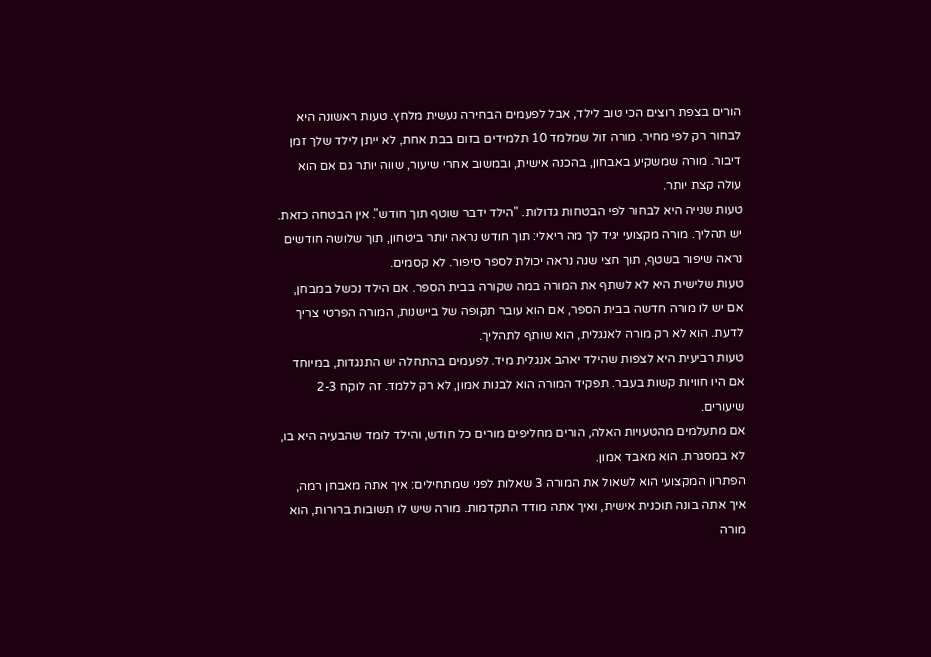הורים בצפת רוצים הכי טוב לילד, אבל לפעמים הבחירה נעשית מלחץ. טעות ראשונה היא לבחור רק לפי מחיר. מורה זול שמלמד 10 תלמידים בזום בבת אחת, לא ייתן לילד שלך זמן דיבור. מורה שמשקיע באבחון, בהכנה אישית, ובמשוב אחרי שיעור, שווה יותר גם אם הוא עולה קצת יותר.
טעות שנייה היא לבחור לפי הבטחות גדולות. "הילד ידבר שוטף תוך חודש". אין הבטחה כזאת. יש תהליך. מורה מקצועי יגיד לך מה ריאלי: תוך חודש נראה יותר ביטחון, תוך שלושה חודשים נראה שיפור בשטף, תוך חצי שנה נראה יכולת לספר סיפור. לא קסמים.
טעות שלישית היא לא לשתף את המורה במה שקורה בבית הספר. אם הילד נכשל במבחן, אם יש לו מורה חדשה בבית הספר, אם הוא עובר תקופה של ביישנות, המורה הפרטי צריך לדעת. הוא לא רק מורה לאנגלית, הוא שותף לתהליך.
טעות רביעית היא לצפות שהילד יאהב אנגלית מיד. לפעמים בהתחלה יש התנגדות, במיוחד אם היו חוויות קשות בעבר. תפקיד המורה הוא לבנות אמון, לא רק ללמד. זה לוקח 2-3 שיעורים.
אם מתעלמים מהטעויות האלה, הורים מחליפים מורים כל חודש, והילד לומד שהבעיה היא בו, לא במסגרת. הוא מאבד אמון.
הפתרון המקצועי הוא לשאול את המורה 3 שאלות לפני שמתחילים: איך אתה מאבחן רמה, איך אתה בונה תוכנית אישית, ואיך אתה מודד התקדמות. מורה שיש לו תשובות ברורות, הוא מורה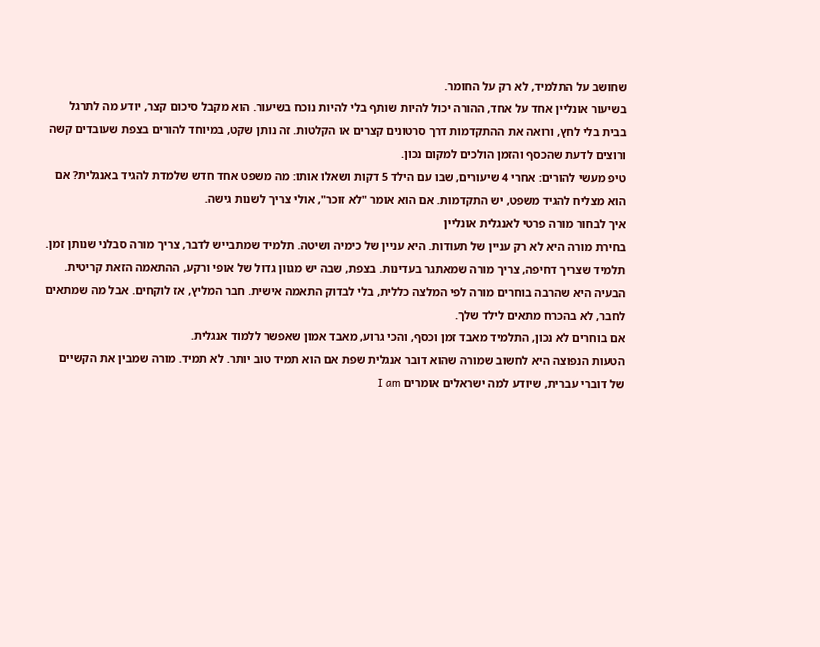שחושב על התלמיד, לא רק על החומר.
בשיעור אונליין אחד על אחד, ההורה יכול להיות שותף בלי להיות נוכח בשיעור. הוא מקבל סיכום קצר, יודע מה לתרגל בבית בלי לחץ, ורואה את ההתקדמות דרך סרטונים קצרים או הקלטות. זה נותן שקט, במיוחד להורים בצפת שעובדים קשה ורוצים לדעת שהכסף והזמן הולכים למקום נכון.
טיפ מעשי להורים: אחרי 4 שיעורים, שבו עם הילד 5 דקות ושאלו אותו: מה משפט אחד חדש שלמדת להגיד באנגלית? אם הוא מצליח להגיד משפט, יש התקדמות. אם הוא אומר "לא זוכר", אולי צריך לשנות גישה.
איך לבחור מורה פרטי לאנגלית אונליין
בחירת מורה היא לא רק עניין של תעודות. היא עניין של כימיה ושיטה. תלמיד שמתבייש לדבר, צריך מורה סבלני שנותן זמן. תלמיד שצריך דחיפה, צריך מורה שמאתגר בעדינות. בצפת, שבה יש מגוון גדול של אופי ורקע, ההתאמה הזאת קריטית.
הבעיה היא שהרבה בוחרים מורה לפי המלצה כללית, בלי לבדוק התאמה אישית. חבר המליץ, אז לוקחים. אבל מה שמתאים לחבר, לא בהכרח מתאים לילד שלך.
אם בוחרים לא נכון, התלמיד מאבד זמן וכסף, והכי גרוע, מאבד אמון שאפשר ללמוד אנגלית.
הטעות הנפוצה היא לחשוב שמורה שהוא דובר אנגלית שפת אם הוא תמיד טוב יותר. לא תמיד. מורה שמבין את הקשיים של דוברי עברית, שיודע למה ישראלים אומרים I am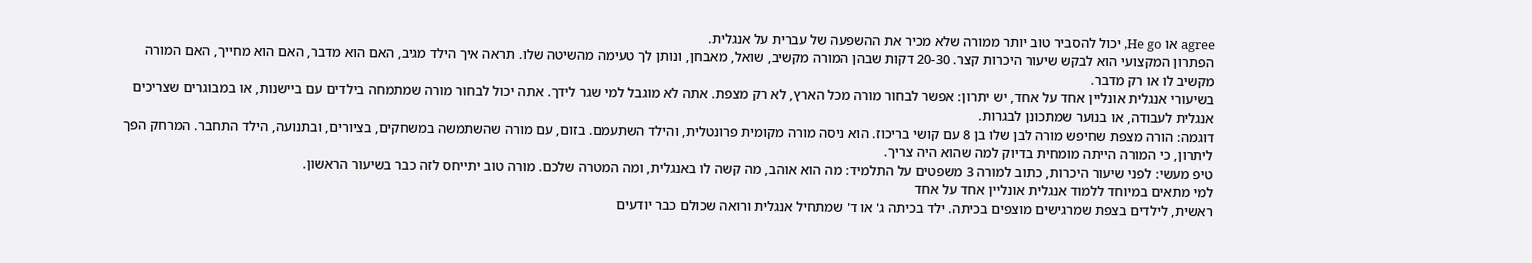agree או He go, יכול להסביר טוב יותר ממורה שלא מכיר את ההשפעה של עברית על אנגלית.
הפתרון המקצועי הוא לבקש שיעור היכרות קצר. 20-30 דקות שבהן המורה מקשיב, שואל, מאבחן, ונותן לך טעימה מהשיטה שלו. תראה איך הילד מגיב, האם הוא מדבר, האם הוא מחייך, האם המורה מקשיב לו או רק מדבר.
בשיעורי אנגלית אונליין אחד על אחד, יש יתרון: אפשר לבחור מורה מכל הארץ, לא רק מצפת. אתה לא מוגבל למי שגר לידך. אתה יכול לבחור מורה שמתמחה בילדים עם ביישנות, או במבוגרים שצריכים אנגלית לעבודה, או בנוער שמתכונן לבגרות.
דוגמה: הורה מצפת שחיפש מורה לבן שלו בן 8 עם קושי בריכוז. הוא ניסה מורה מקומית פרונטלית, והילד השתעמם. בזום, עם מורה שהשתמשה במשחקים, בציורים, ובתנועה, הילד התחבר. המרחק הפך ליתרון, כי המורה הייתה מומחית בדיוק למה שהוא היה צריך.
טיפ מעשי: לפני שיעור היכרות, כתוב למורה 3 משפטים על התלמיד: מה הוא אוהב, מה קשה לו באנגלית, ומה המטרה שלכם. מורה טוב יתייחס לזה כבר בשיעור הראשון.
למי מתאים במיוחד ללמוד אנגלית אונליין אחד על אחד
ראשית, לילדים בצפת שמרגישים מוצפים בכיתה. ילד בכיתה ג' או ד' שמתחיל אנגלית ורואה שכולם כבר יודעים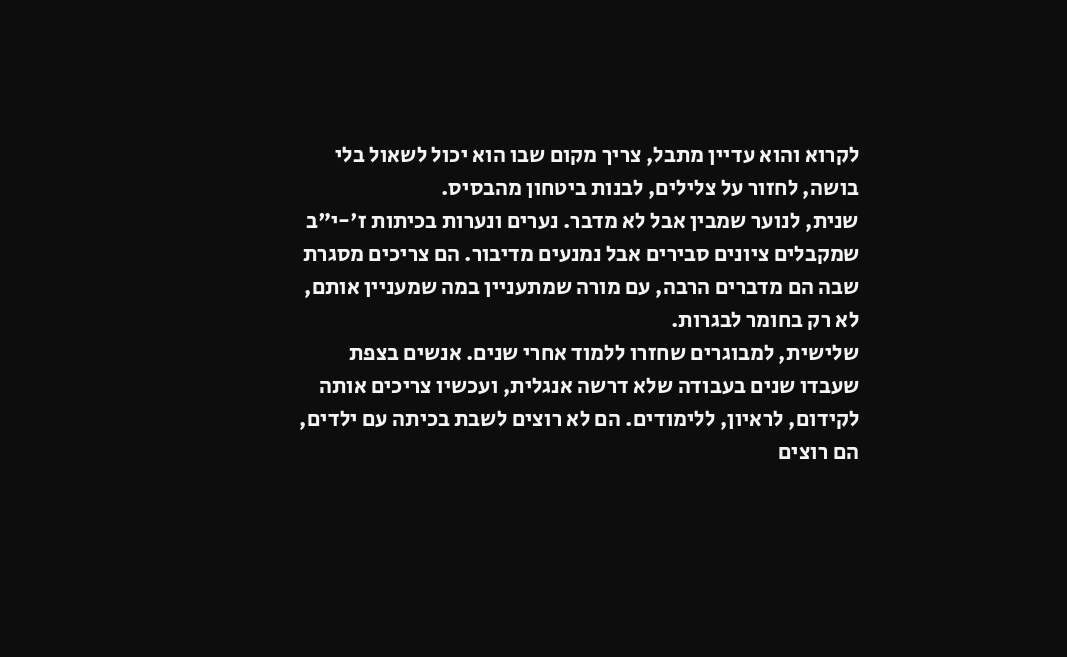לקרוא והוא עדיין מתבל, צריך מקום שבו הוא יכול לשאול בלי בושה, לחזור על צלילים, לבנות ביטחון מהבסיס.
שנית, לנוער שמבין אבל לא מדבר. נערים ונערות בכיתות ז'-י"ב שמקבלים ציונים סבירים אבל נמנעים מדיבור. הם צריכים מסגרת שבה הם מדברים הרבה, עם מורה שמתעניין במה שמעניין אותם, לא רק בחומר לבגרות.
שלישית, למבוגרים שחזרו ללמוד אחרי שנים. אנשים בצפת שעבדו שנים בעבודה שלא דרשה אנגלית, ועכשיו צריכים אותה לקידום, לראיון, ללימודים. הם לא רוצים לשבת בכיתה עם ילדים, הם רוצים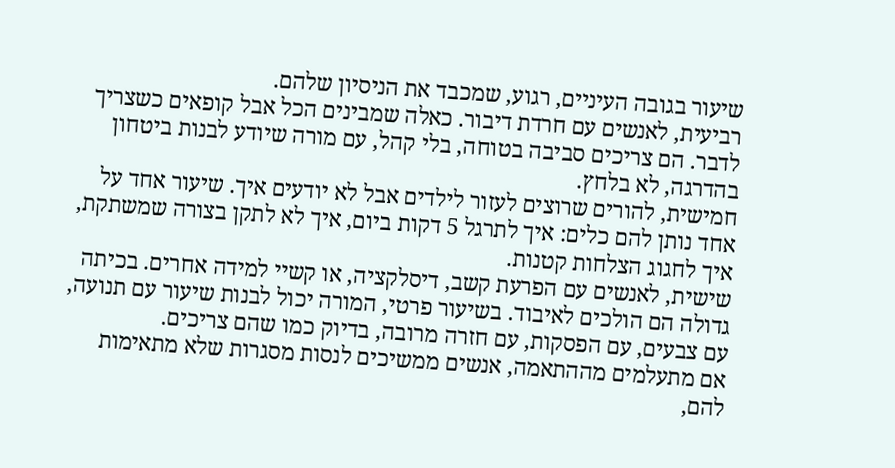שיעור בגובה העיניים, רגוע, שמכבד את הניסיון שלהם.
רביעית, לאנשים עם חרדת דיבור. כאלה שמבינים הכל אבל קופאים כשצריך לדבר. הם צריכים סביבה בטוחה, בלי קהל, עם מורה שיודע לבנות ביטחון בהדרגה, לא בלחץ.
חמישית, להורים שרוצים לעזור לילדים אבל לא יודעים איך. שיעור אחד על אחד נותן להם כלים: איך לתרגל 5 דקות ביום, איך לא לתקן בצורה שמשתקת, איך לחגוג הצלחות קטנות.
שישית, לאנשים עם הפרעת קשב, דיסלקציה, או קשיי למידה אחרים. בכיתה גדולה הם הולכים לאיבוד. בשיעור פרטי, המורה יכול לבנות שיעור עם תנועה, עם צבעים, עם הפסקות, עם חזרה מרובה, בדיוק כמו שהם צריכים.
אם מתעלמים מההתאמה, אנשים ממשיכים לנסות מסגרות שלא מתאימות להם,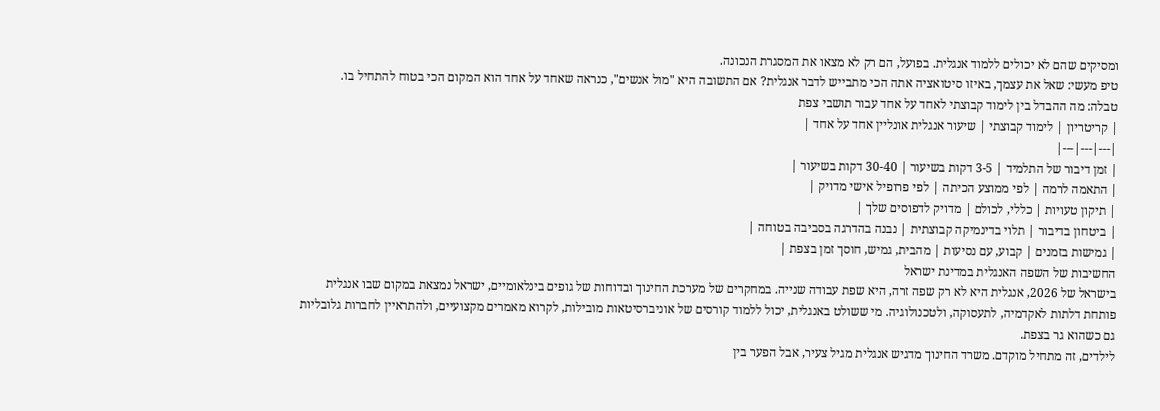ומסיקים שהם לא יכולים ללמוד אנגלית. בפועל, הם רק לא מצאו את המסגרת הנכונה.
טיפ מעשי: שאל את עצמך, באיזו סיטואציה אתה הכי מתבייש לדבר אנגלית? אם התשובה היא "מול אנשים", כנראה שאחד על אחד הוא המקום הכי בטוח להתחיל בו.
טבלה: מה ההבדל בין לימוד קבוצתי לאחד על אחד עבור תושבי צפת
| קריטריון | לימוד קבוצתי | שיעור אנגלית אונליין אחד על אחד |
|---|---|---|
| זמן דיבור של התלמיד | 3-5 דקות בשיעור | 30-40 דקות בשיעור |
| התאמה לרמה | לפי ממוצע הכיתה | לפי פרופיל אישי מדויק |
| תיקון טעויות | כללי, לכולם | מדויק לדפוסים שלך |
| ביטחון בדיבור | תלוי בדינמיקה קבוצתית | נבנה בהדרגה בסביבה בטוחה |
| גמישות בזמנים | קבוע, עם נסיעות | מהבית, גמיש, חוסך זמן בצפת |
החשיבות של השפה האנגלית במדינת ישראל
בישראל של 2026, אנגלית היא לא רק שפה זרה, היא שפת עבודה שנייה. במחקרים של מערכת החינוך ובדוחות של גופים בינלאומיים, ישראל נמצאת במקום שבו אנגלית פותחת דלתות לאקדמיה, לתעסוקה, ולטכנולוגיה. מי ששולט באנגלית, יכול ללמוד קורסים של אוניברסיטאות מובילות, לקרוא מאמרים מקצועיים, ולהתראיין לחברות גלובליות גם כשהוא גר בצפת.
לילדים, זה מתחיל מוקדם. משרד החינוך מדגיש אנגלית מגיל צעיר, אבל הפער בין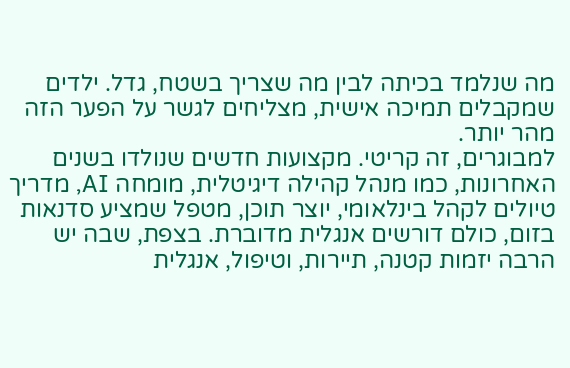מה שנלמד בכיתה לבין מה שצריך בשטח, גדל. ילדים שמקבלים תמיכה אישית, מצליחים לגשר על הפער הזה מהר יותר.
למבוגרים, זה קריטי. מקצועות חדשים שנולדו בשנים האחרונות, כמו מנהל קהילה דיגיטלית, מומחה AI, מדריך טיולים לקהל בינלאומי, יוצר תוכן, מטפל שמציע סדנאות בזום, כולם דורשים אנגלית מדוברת. בצפת, שבה יש הרבה יזמות קטנה, תיירות, וטיפול, אנגלית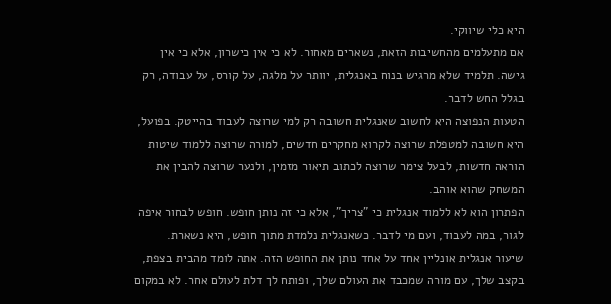היא כלי שיווקי.
אם מתעלמים מהחשיבות הזאת, נשארים מאחור. לא כי אין כישרון, אלא כי אין גישה. תלמיד שלא מרגיש בנוח באנגלית, יוותר על מלגה, על קורס, על עבודה, רק בגלל החש לדבר.
הטעות הנפוצה היא לחשוב שאנגלית חשובה רק למי שרוצה לעבוד בהייטק. בפועל, היא חשובה למטפלת שרוצה לקרוא מחקרים חדשים, למורה שרוצה ללמוד שיטות הוראה חדשות, לבעל צימר שרוצה לכתוב תיאור מזמין, ולנער שרוצה להבין את המשחק שהוא אוהב.
הפתרון הוא לא ללמוד אנגלית כי "צריך", אלא כי זה נותן חופש. חופש לבחור איפה לגור, במה לעבוד, ועם מי לדבר. כשאנגלית נלמדת מתוך חופש, היא נשארת.
שיעור אנגלית אונליין אחד על אחד נותן את החופש הזה. אתה לומד מהבית בצפת, בקצב שלך, עם מורה שמכבד את העולם שלך, ופותח לך דלת לעולם אחר. לא במקום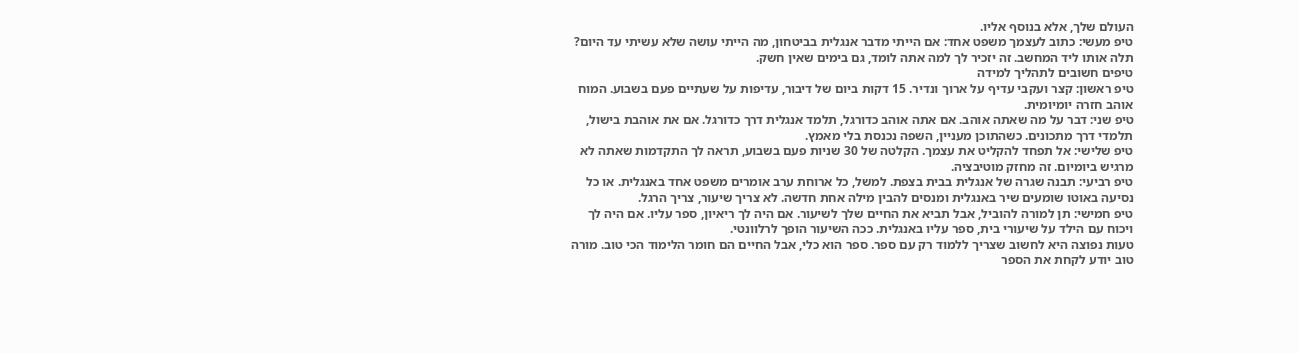העולם שלך, אלא בנוסף אליו.
טיפ מעשי: כתוב לעצמך משפט אחד: אם הייתי מדבר אנגלית בביטחון, מה הייתי עושה שלא עשיתי עד היום? תלה אותו ליד המחשב. זה יזכיר לך למה אתה לומד, גם בימים שאין חשק.
טיפים חשובים לתהליך למידה
טיפ ראשון: קצר ועקבי עדיף על ארוך ונדיר. 15 דקות ביום של דיבור, עדיפות על שעתיים פעם בשבוע. המוח אוהב חזרה יומיומית.
טיפ שני: דבר על מה שאתה אוהב. אם אתה אוהב כדורגל, תלמד אנגלית דרך כדורגל. אם את אוהבת בישול, תלמדי דרך מתכונים. כשהתוכן מעניין, השפה נכנסת בלי מאמץ.
טיפ שלישי: אל תפחד להקליט את עצמך. הקלטה של 30 שניות פעם בשבוע, תראה לך התקדמות שאתה לא מרגיש ביומיום. זה מחזק מוטיבציה.
טיפ רביעי: תבנה שגרה של אנגלית בבית בצפת. למשל, כל ארוחת ערב אומרים משפט אחד באנגלית. או כל נסיעה באוטו שומעים שיר באנגלית ומנסים להבין מילה אחת חדשה. לא צריך שיעור, צריך הרגל.
טיפ חמישי: תן למורה להוביל, אבל תביא את החיים שלך לשיעור. אם היה לך ריאיון, ספר עליו. אם היה לך ויכוח עם הילד על שיעורי בית, ספר עליו באנגלית. ככה השיעור הופך לרלוונטי.
טעות נפוצה היא לחשוב שצריך ללמוד רק עם ספר. ספר הוא כלי, אבל החיים הם חומר הלימוד הכי טוב. מורה טוב יודע לקחת את הספר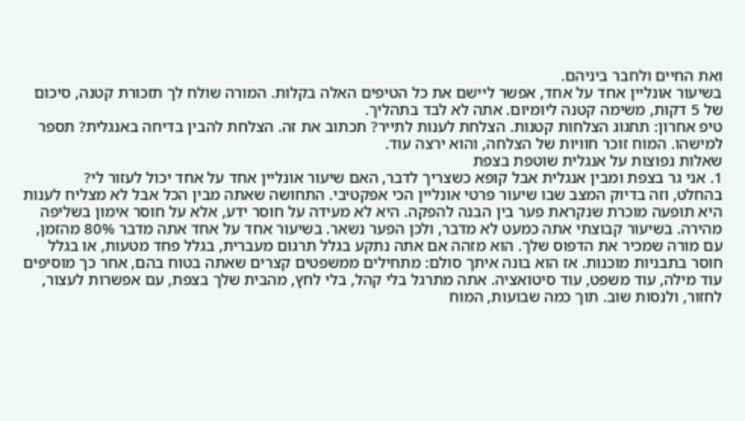ואת החיים ולחבר ביניהם.
בשיעור אונליין אחד על אחד, אפשר ליישם את כל הטיפים האלה בקלות. המורה שולח לך תזכורת קטנה, סיכום של 5 דקות, משימה קטנה ליומיום. אתה לא לבד בתהליך.
טיפ אחרון: תחגוג הצלחות קטנות. הצלחת לענות לתייר? תכתוב את זה. הצלחת להבין בדיחה באנגלית? תספר למישהו. המוח זוכר חוויות של הצלחה, והוא ירצה עוד.
שאלות נפוצות על אנגלית שוטפת בצפת
1. אני גר בצפת ומבין אנגלית אבל קופא כשצריך לדבר, האם שיעור אונליין אחד על אחד יכול לעזור לי?
בהחלט, וזה בדיוק המצב שבו שיעור פרטי אונליין הכי אפקטיבי. התחושה שאתה מבין הכל אבל לא מצליח לענות היא תופעה מוכרת שנקראת פער בין הבנה להפקה. היא לא מעידה על חוסר ידע, אלא על חוסר אימון בשליפה מהירה. בשיעור קבוצתי אתה כמעט לא מדבר, ולכן הפער נשאר. בשיעור אחד על אחד אתה מדבר 80% מהזמן, עם מורה שמכיר את הדפוס שלך. הוא מזהה אם אתה נתקע בגלל תרגום מעברית, בגלל פחד מטעות, או בגלל חוסר בתבניות מוכנות. אז הוא בונה איתך סולם: מתחילים ממשפטים קצרים שאתה בטוח בהם, אחר כך מוסיפים עוד מילה, עוד משפט, עוד סיטואציה. אתה מתרגל בלי קהל, בלי לחץ, מהבית שלך בצפת, עם אפשרות לעצור, לחזור, ולנסות שוב. תוך כמה שבועות, המוח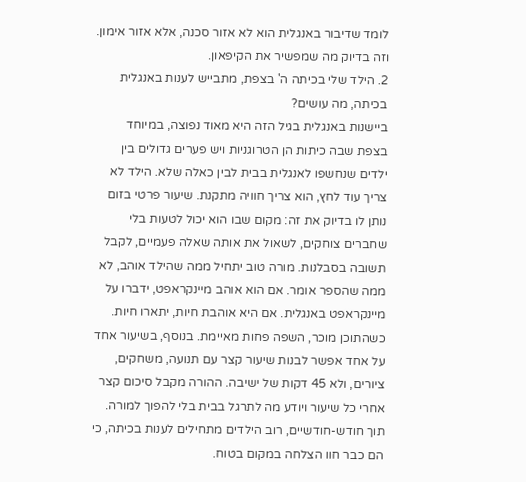לומד שדיבור באנגלית הוא לא אזור סכנה, אלא אזור אימון. וזה בדיוק מה שמפשיר את הקיפאון.
2. הילד שלי בכיתה ה' בצפת, מתבייש לענות באנגלית בכיתה, מה עושים?
ביישנות באנגלית בגיל הזה היא מאוד נפוצה, במיוחד בצפת שבה כיתות הן הטרוגניות ויש פערים גדולים בין ילדים שנחשפו לאנגלית בבית לבין כאלה שלא. הילד לא צריך עוד לחץ, הוא צריך חוויה מתקנת. שיעור פרטי בזום נותן לו בדיוק את זה: מקום שבו הוא יכול לטעות בלי שחברים צוחקים, לשאול את אותה שאלה פעמיים, לקבל תשובה בסבלנות. מורה טוב יתחיל ממה שהילד אוהב, לא ממה שהספר אומר. אם הוא אוהב מיינקראפט, ידברו על מיינקראפט באנגלית. אם היא אוהבת חיות, יתארו חיות. כשהתוכן מוכר, השפה פחות מאיימת. בנוסף, בשיעור אחד על אחד אפשר לבנות שיעור קצר עם תנועה, משחקים, ציורים, ולא 45 דקות של ישיבה. ההורה מקבל סיכום קצר אחרי כל שיעור ויודע מה לתרגל בבית בלי להפוך למורה. תוך חודש-חודשיים, רוב הילדים מתחילים לענות בכיתה, כי הם כבר חוו הצלחה במקום בטוח.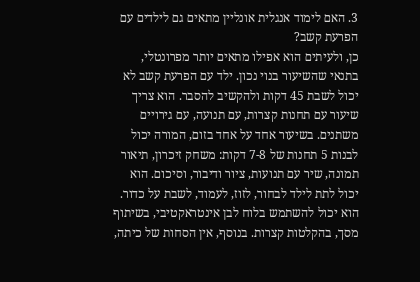3. האם לימוד אנגלית אונליין מתאים גם לילדים עם הפרעת קשב?
כן, ולעיתים הוא אפילו מתאים יותר מפרונטלי, בתנאי שהשיעור בנוי נכון. ילד עם הפרעת קשב לא יכול לשבת 45 דקות ולהקשיב להסבר. הוא צריך שיעור עם תחנות קצרות, עם תנועה, עם גירויים משתנים. בשיעור אחד על אחד בזום, המורה יכול לבנות 5 תחנות של 7-8 דקות: משחק זיכרון, תיאור תמונה, שיר עם תנועות, ציור ודיבור, וסיכום. הוא יכול לתת לילד לבחור, לזוז, לעמוד, לשבת על כדור. הוא יכול להשתמש בלוח לבן אינטראקטיבי, בשיתוף מסך, בהקלטות קצרות. בנוסף, אין הסחות של כיתה,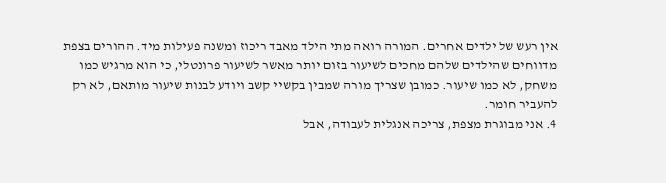אין רעש של ילדים אחרים. המורה רואה מתי הילד מאבד ריכוז ומשנה פעילות מיד. ההורים בצפת מדווחים שהילדים שלהם מחכים לשיעור בזום יותר מאשר לשיעור פרונטלי, כי הוא מרגיש כמו משחק, לא כמו שיעור. כמובן שצריך מורה שמבין בקשיי קשב ויודע לבנות שיעור מותאם, לא רק להעביר חומר.
4. אני מבוגרת מצפת, צריכה אנגלית לעבודה, אבל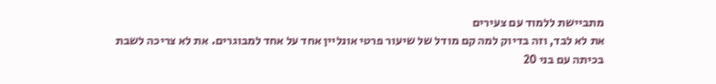מתביישת ללמוד עם צעירים
את לא לבד, וזה בדיוק למה קם מודל של שיעור פרטי אונליין אחד על אחד למבוגרים. את לא צריכה לשבת בכיתה עם בני 20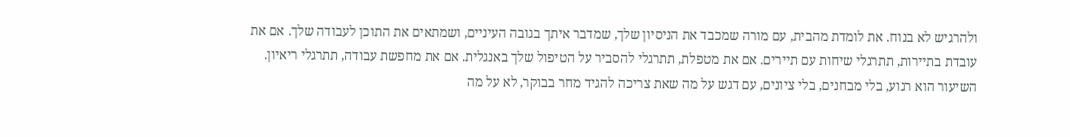ולהרגיש לא בנוח. את לומדת מהבית, עם מורה שמכבד את הניסיון שלך, שמדבר איתך בגובה העיניים, ושמתאים את התוכן לעבודה שלך. אם את עובדת בתיירות, תתרגלי שיחות עם תיירים. אם את מטפלת, תתרגלי להסביר על הטיפול שלך באנגלית. אם את מחפשת עבודה, תתרגלי ריאיון. השיעור הוא רגוע, בלי מבחנים, בלי ציונים, עם דגש על מה שאת צריכה להגיד מחר בבוקר, לא על מה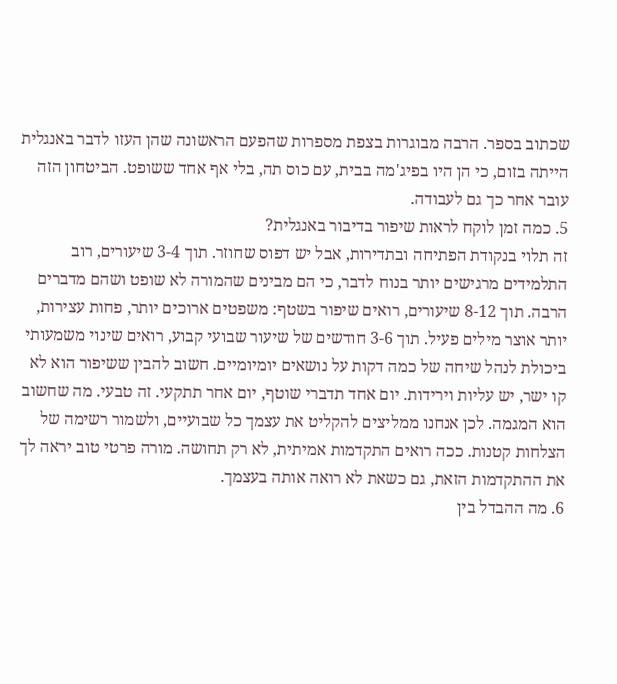שכתוב בספר. הרבה מבוגרות בצפת מספרות שהפעם הראשונה שהן העזו לדבר באנגלית הייתה בזום, כי הן היו בפיג'מה בבית, עם כוס תה, בלי אף אחד ששופט. הביטחון הזה עובר אחר כך גם לעבודה.
5. כמה זמן לוקח לראות שיפור בדיבור באנגלית?
זה תלוי בנקודת הפתיחה ובתדירות, אבל יש דפוס שחוזר. תוך 3-4 שיעורים, רוב התלמידים מרגישים יותר בנוח לדבר, כי הם מבינים שהמורה לא שופט ושהם מדברים הרבה. תוך 8-12 שיעורים, רואים שיפור בשטף: משפטים ארוכים יותר, פחות עצירות, יותר אוצר מילים פעיל. תוך 3-6 חודשים של שיעור שבועי קבוע, רואים שינוי משמעותי ביכולת לנהל שיחה של כמה דקות על נושאים יומיומיים. חשוב להבין ששיפור הוא לא קו ישר, יש עליות וירידות. יום אחד תדברי שוטף, יום אחר תתקעי. זה טבעי. מה שחשוב הוא המגמה. לכן אנחנו ממליצים להקליט את עצמך כל שבועיים, ולשמור רשימה של הצלחות קטנות. ככה רואים התקדמות אמיתית, לא רק תחושה. מורה פרטי טוב יראה לך את ההתקדמות הזאת, גם כשאת לא רואה אותה בעצמך.
6. מה ההבדל בין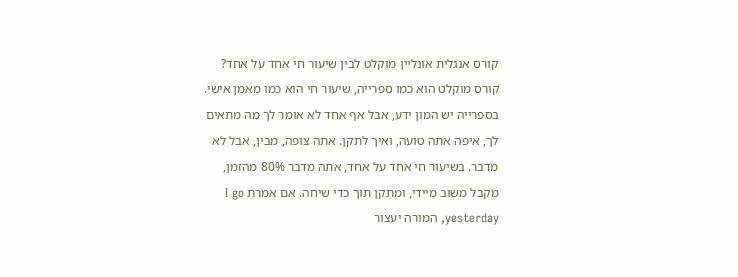קורס אנגלית אונליין מוקלט לבין שיעור חי אחד על אחד?
קורס מוקלט הוא כמו ספרייה, שיעור חי הוא כמו מאמן אישי. בספרייה יש המון ידע, אבל אף אחד לא אומר לך מה מתאים לך, איפה אתה טועה, ואיך לתקן. אתה צופה, מבין, אבל לא מדבר. בשיעור חי אחד על אחד, אתה מדבר 80% מהזמן, מקבל משוב מיידי, ומתקן תוך כדי שיחה. אם אמרת I go yesterday, המורה יעצור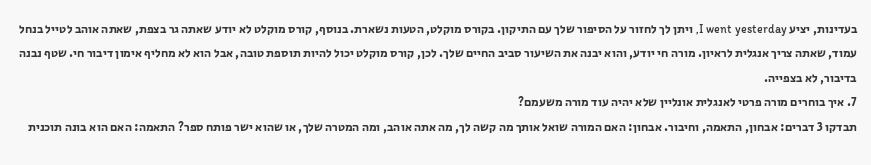בעדינות, יציע I went yesterday, ויתן לך לחזור על הסיפור שלך עם התיקון. בקורס מוקלט, הטעות נשארת. בנוסף, קורס מוקלט לא יודע שאתה גר בצפת, שאתה אוהב לטייל בנחל עמוד, שאתה צריך אנגלית לראיון. מורה חי יודע, והוא יבנה את השיעור סביב החיים שלך. לכן, קורס מוקלט יכול להיות תוספת טובה, אבל הוא לא מחליף אימון דיבור חי. שטף נבנה בדיבור, לא בצפייה.
7. איך בוחרים מורה פרטי לאנגלית אונליין שלא יהיה עוד מורה משעמם?
תבדקו 3 דברים: אבחון, התאמה, וחיבור. אבחון: האם המורה שואל אותך מה קשה לך, מה אתה אוהב, ומה המטרה שלך, או שהוא ישר פותח ספר? התאמה: האם הוא בונה תוכנית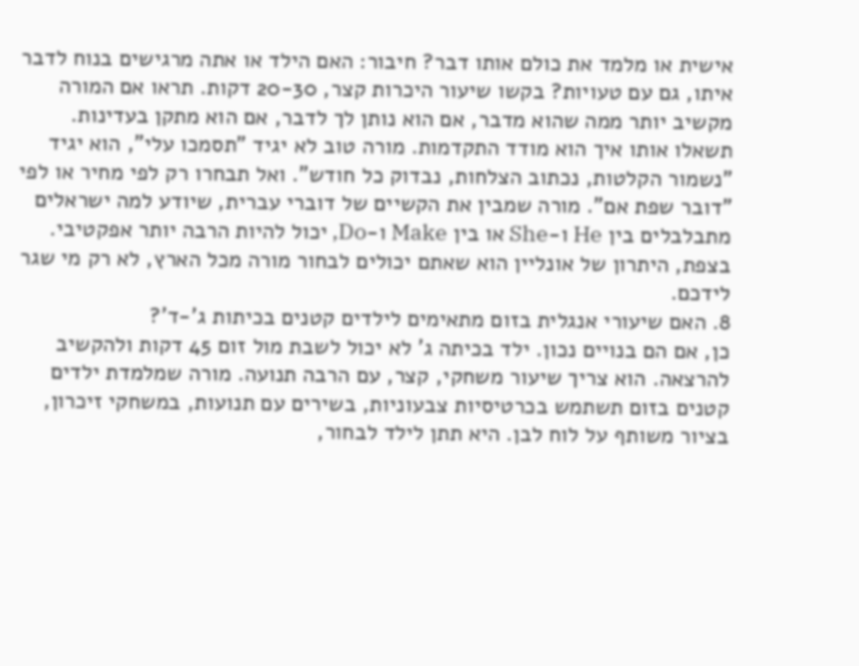אישית או מלמד את כולם אותו דבר? חיבור: האם הילד או אתה מרגישים בנוח לדבר איתו, גם עם טעויות? בקשו שיעור היכרות קצר, 20-30 דקות. תראו אם המורה מקשיב יותר ממה שהוא מדבר, אם הוא נותן לך לדבר, אם הוא מתקן בעדינות. תשאלו אותו איך הוא מודד התקדמות. מורה טוב לא יגיד "תסמכו עלי", הוא יגיד "נשמור הקלטות, נכתוב הצלחות, נבדוק כל חודש". ואל תבחרו רק לפי מחיר או לפי "דובר שפת אם". מורה שמבין את הקשיים של דוברי עברית, שיודע למה ישראלים מתבלבלים בין He ו-She או בין Make ו-Do, יכול להיות הרבה יותר אפקטיבי. בצפת, היתרון של אונליין הוא שאתם יכולים לבחור מורה מכל הארץ, לא רק מי שגר לידכם.
8. האם שיעורי אנגלית בזום מתאימים לילדים קטנים בכיתות ג'-ד'?
כן, אם הם בנויים נכון. ילד בכיתה ג' לא יכול לשבת מול זום 45 דקות ולהקשיב להרצאה. הוא צריך שיעור משחקי, קצר, עם הרבה תנועה. מורה שמלמדת ילדים קטנים בזום תשתמש בכרטיסיות צבעוניות, בשירים עם תנועות, במשחקי זיכרון, בציור משותף על לוח לבן. היא תתן לילד לבחור,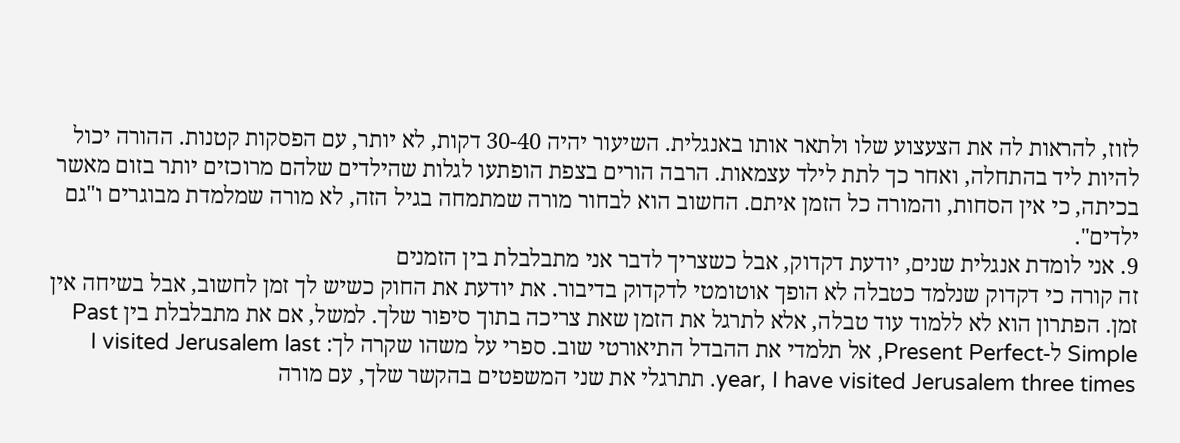לזוז, להראות לה את הצעצוע שלו ולתאר אותו באנגלית. השיעור יהיה 30-40 דקות, לא יותר, עם הפסקות קטנות. ההורה יכול להיות ליד בהתחלה, ואחר כך לתת לילד עצמאות. הרבה הורים בצפת הופתעו לגלות שהילדים שלהם מרוכזים יותר בזום מאשר בכיתה, כי אין הסחות, והמורה כל הזמן איתם. החשוב הוא לבחור מורה שמתמחה בגיל הזה, לא מורה שמלמדת מבוגרים ו"גם ילדים".
9. אני לומדת אנגלית שנים, יודעת דקדוק, אבל כשצריך לדבר אני מתבלבלת בין הזמנים
זה קורה כי דקדוק שנלמד כטבלה לא הופך אוטומטי לדקדוק בדיבור. את יודעת את החוק כשיש לך זמן לחשוב, אבל בשיחה אין זמן. הפתרון הוא לא ללמוד עוד טבלה, אלא לתרגל את הזמן שאת צריכה בתוך סיפור שלך. למשל, אם את מתבלבלת בין Past Simple ל-Present Perfect, אל תלמדי את ההבדל התיאורטי שוב. ספרי על משהו שקרה לך: I visited Jerusalem last year, I have visited Jerusalem three times. תתרגלי את שני המשפטים בהקשר שלך, עם מורה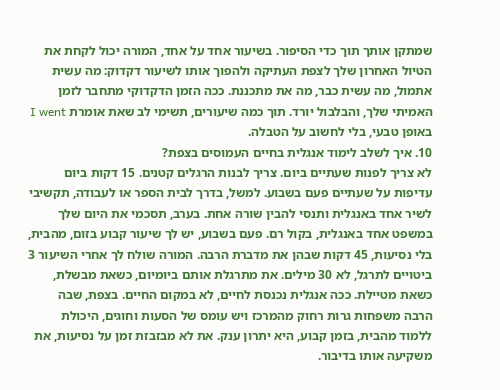שמתקן אותך תוך כדי הסיפור. בשיעור אחד על אחד, המורה יכול לקחת את הטיול האחרון שלך לצפת העתיקה ולהפוך אותו לשיעור דקדוק: מה עשית אתמול, מה עשית כבר, מה את מתכננת. ככה הזמן הדקדוקי מתחבר לזמן האמיתי שלך, והבלבול יורד. תוך כמה שיעורים, תשימי לב שאת אומרת I went באופן טבעי, בלי לחשוב על הטבלה.
10. איך לשלב לימוד אנגלית בחיים העמוסים בצפת?
לא צריך לפנות שעתיים ביום. צריך לבנות הרגלים קטנים. 15 דקות ביום עדיפות על שעתיים פעם בשבוע. למשל, בדרך לבית הספר או לעבודה, תקשיבי לשיר אחד באנגלית ותנסי להבין שורה אחת. בערב, תסכמי את היום שלך במשפט אחד באנגלית, בקול רם. פעם בשבוע, יש לך שיעור קבוע בזום, מהבית, בלי נסיעות, 45 דקות שבהן את מדברת הרבה. המורה שולח לך אחרי השיעור 3 ביטויים לתרגל, לא 30 מילים. את מתרגלת אותם ביומיום, כשאת מבשלת, כשאת מטיילת. ככה אנגלית נכנסת לחיים, לא במקום החיים. בצפת, שבה הרבה משפחות גרות רחוק מהמרכז ויש עומס של הסעות וחוגים, היכולת ללמוד מהבית, בזמן קבוע, היא יתרון ענק. את לא מבזבזת זמן על נסיעות, את משקיעה אותו בדיבור.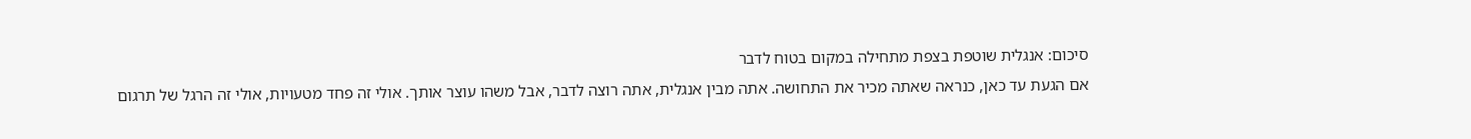סיכום: אנגלית שוטפת בצפת מתחילה במקום בטוח לדבר
אם הגעת עד כאן, כנראה שאתה מכיר את התחושה. אתה מבין אנגלית, אתה רוצה לדבר, אבל משהו עוצר אותך. אולי זה פחד מטעויות, אולי זה הרגל של תרגום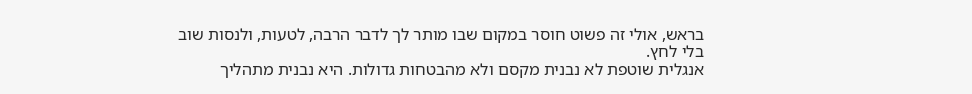בראש, אולי זה פשוט חוסר במקום שבו מותר לך לדבר הרבה, לטעות, ולנסות שוב בלי לחץ.
אנגלית שוטפת לא נבנית מקסם ולא מהבטחות גדולות. היא נבנית מתהליך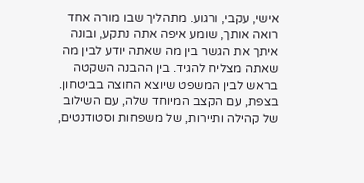אישי, עקבי, ורגוע. מתהליך שבו מורה אחד רואה אותך, שומע איפה אתה נתקע, ובונה איתך את הגשר בין מה שאתה יודע לבין מה שאתה מצליח להגיד. בין ההבנה השקטה בראש לבין המשפט שיוצא החוצה בביטחון.
בצפת, עם הקצב המיוחד שלה, עם השילוב של קהילה ותיירות, של משפחות וסטודנטים,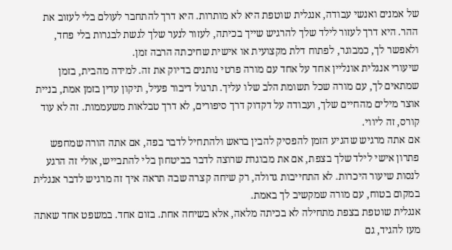של אמנים ואנשי עבודה, אנגלית שוטפת היא לא מותרות. היא דרך להתחבר לעולם בלי לעזוב את ההר. היא דרך לעזור לילד שלך להרגיש שייך בכיתה, לעזור לנער שלך לגשת לבגרות בלי פחד, ולאפשר לך, כמבוגר, לפתוח דלת מקצועית או אישית שחיכתה הרבה זמן.
שיעורי אנגלית אונליין אחד על אחד עם מורה פרטי נותנים בדיוק את זה. למידה מהבית, בזמן שמתאים לך, עם מורה שכל תשומת הלב שלו עליך. תרגול דיבור פעיל, תיקון עדין בזמן אמת, בניית אוצר מילים מהחיים שלך, ועבודה על דקדוק דרך סיפורים, לא דרך טבלאות משעממות. זה לא עוד קורס, זה ליווי.
אם אתה מרגיש שהגיע הזמן להפסיק להבין בראש ולהתחיל לדבר בפה, אם אתה הורה שמחפש פתרון אישי לילד שלך בצפת, אם את מבוגרת שרוצה לדבר בביטחון בלי להתבייש, אולי זה הרגע לנסות שיעור היכרות. לא התחייבות גדולה, רק שיחה קצרה שבה תראה איך זה מרגיש לדבר אנגלית במקום בטוח, עם מורה שמקשיב לך באמת.
אנגלית שוטפת בצפת מתחילה לא בכיתה מלאה, אלא בשיחה אחת. בזום אחד. במשפט אחד שאתה מעז להגיד, גם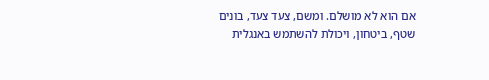אם הוא לא מושלם. ומשם, צעד צעד, בונים שטף, ביטחון, ויכולת להשתמש באנגלית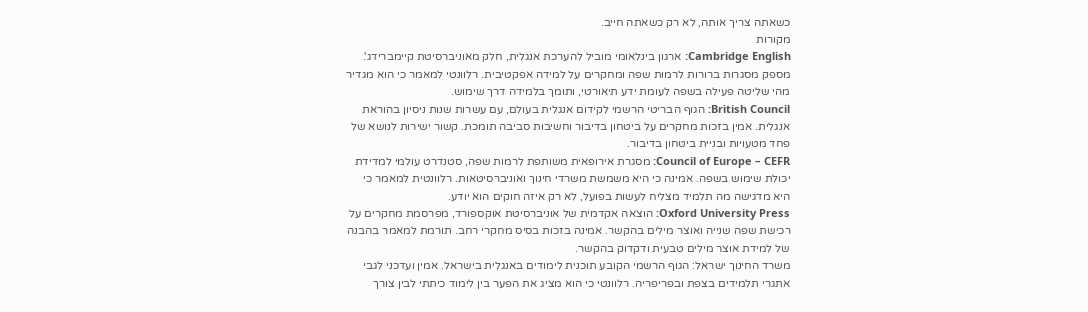כשאתה צריך אותה, לא רק כשאתה חייב.
מקורות
Cambridge English: ארגון בינלאומי מוביל להערכת אנגלית, חלק מאוניברסיטת קיימברידג'. מספק מסגרות ברורות לרמות שפה ומחקרים על למידה אפקטיבית. רלוונטי למאמר כי הוא מגדיר מהי שליטה פעילה בשפה לעומת ידע תיאורטי, ותומך בלמידה דרך שימוש.
British Council: הגוף הבריטי הרשמי לקידום אנגלית בעולם, עם עשרות שנות ניסיון בהוראת אנגלית. אמין בזכות מחקרים על ביטחון בדיבור וחשיבות סביבה תומכת. קשור ישירות לנושא של פחד מטעויות ובניית ביטחון בדיבור.
Council of Europe – CEFR: מסגרת אירופאית משותפת לרמות שפה, סטנדרט עולמי למדידת יכולת שימוש בשפה. אמינה כי היא משמשת משרדי חינוך ואוניברסיטאות. רלוונטית למאמר כי היא מדגישה מה תלמיד מצליח לעשות בפועל, לא רק איזה חוקים הוא יודע.
Oxford University Press: הוצאה אקדמית של אוניברסיטת אוקספורד, מפרסמת מחקרים על רכישת שפה שנייה ואוצר מילים בהקשר. אמינה בזכות בסיס מחקרי רחב. תורמת למאמר בהבנה של למידת אוצר מילים טבעית ודקדוק בהקשר.
משרד החינוך ישראל: הגוף הרשמי הקובע תוכנית לימודים באנגלית בישראל. אמין ועדכני לגבי אתגרי תלמידים בצפת ובפריפריה. רלוונטי כי הוא מציג את הפער בין לימוד כיתתי לבין צורך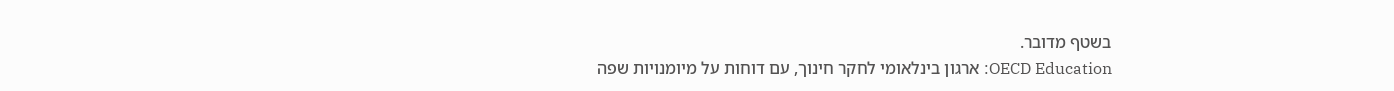בשטף מדובר.
OECD Education: ארגון בינלאומי לחקר חינוך, עם דוחות על מיומנויות שפה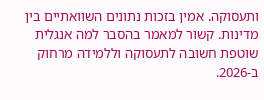ותעסוקה. אמין בזכות נתונים השוואתיים בין מדינות. קשור למאמר בהסבר למה אנגלית שוטפת חשובה לתעסוקה וללמידה מרחוק ב-2026.